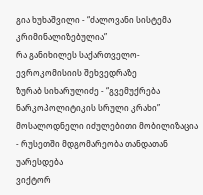გია ხუხაშვილი - “ძალოვანი სისტემა კრიმინალიზებულია”
რა განიხილეს საქართველო-ევროკომისიის შეხვედრაზე
ზურაბ სიხარულიძე - “გვემუქრება ნარკოპოლიტიკის სრული კრახი”
მოსალოდნელი იძულებითი მობილიზაცია - რუსეთში მდგომარეობა თანდათან უარესდება
ვიქტორ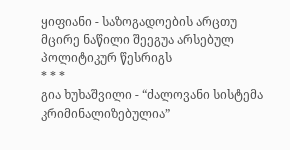ყიფიანი - საზოგადოების არცთუ მცირე ნაწილი შეეგუა არსებულ პოლიტიკურ წესრიგს
* * *
გია ხუხაშვილი - “ძალოვანი სისტემა კრიმინალიზებულია”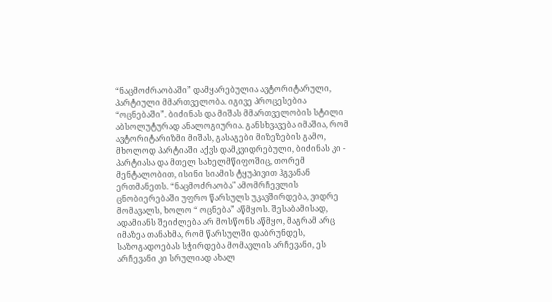“ნაცმოძრაობაში” დამყარებულია ავტორიტარული, პარტიული მმართველობა. იგივე პროცესებია “ოცნებაში”. ბიძინას და მიშას მმართველობის სტილი აბსოლუტურად ანალოგიურია. განსხვავება იმაშია, რომ ავტორიტარიზმი მიშას, გასაგები მიზეზების გამო, მხოლოდ პარტიაში აქვს დამკვიდრებული, ბიძინას კი - პარტიასა და მთელ სახელმწიფოშიც, თორემ მენტალობით, ისინი სიამის ტყუპივით ჰგვანან ერთმანეთს. “ნაცმოძრაობა" ამომრჩევლის ცნობიერებაში უფრო წარსულს უკავშირდება, ვიდრე მომავალს, ხოლო “ ოცნება” აწმყოს. შესაბამისად, ადამიანს შეიძლება არ მოსწონს აწმყო, მაგრამ არც იმაზეა თანახმა, რომ წარსულში დაბრუნდეს, საზოგადოებას სჭირდება მომავლის არჩევანი, ეს არჩევანი კი სრულიად ახალ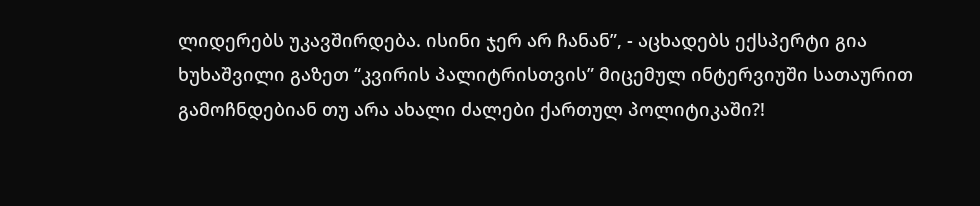ლიდერებს უკავშირდება. ისინი ჯერ არ ჩანან”, - აცხადებს ექსპერტი გია ხუხაშვილი გაზეთ “კვირის პალიტრისთვის” მიცემულ ინტერვიუში სათაურით გამოჩნდებიან თუ არა ახალი ძალები ქართულ პოლიტიკაში?!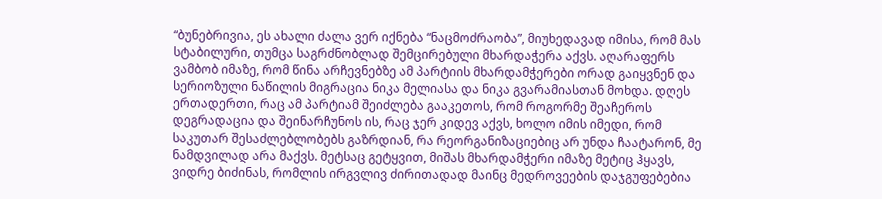“ბუნებრივია, ეს ახალი ძალა ვერ იქნება “ნაცმოძრაობა”, მიუხედავად იმისა, რომ მას სტაბილური, თუმცა საგრძნობლად შემცირებული მხარდაჭერა აქვს. აღარაფერს ვამბობ იმაზე, რომ წინა არჩევნებზე ამ პარტიის მხარდამჭერები ორად გაიყვნენ და სერიოზული ნაწილის მიგრაცია ნიკა მელიასა და ნიკა გვარამიასთან მოხდა. დღეს ერთადერთი, რაც ამ პარტიამ შეიძლება გააკეთოს, რომ როგორმე შეაჩეროს დეგრადაცია და შეინარჩუნოს ის, რაც ჯერ კიდევ აქვს, ხოლო იმის იმედი, რომ საკუთარ შესაძლებლობებს გაზრდიან, რა რეორგანიზაციებიც არ უნდა ჩაატარონ, მე ნამდვილად არა მაქვს. მეტსაც გეტყვით, მიშას მხარდამჭერი იმაზე მეტიც ჰყავს, ვიდრე ბიძინას, რომლის ირგვლივ ძირითადად მაინც მედროვეების დაჯგუფებებია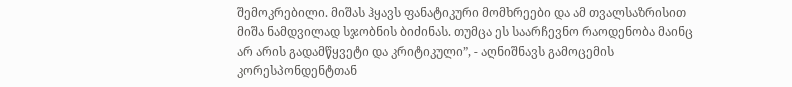შემოკრებილი. მიშას ჰყავს ფანატიკური მომხრეები და ამ თვალსაზრისით მიშა ნამდვილად სჯობნის ბიძინას. თუმცა ეს საარჩევნო რაოდენობა მაინც არ არის გადამწყვეტი და კრიტიკული”, - აღნიშნავს გამოცემის კორესპონდენტთან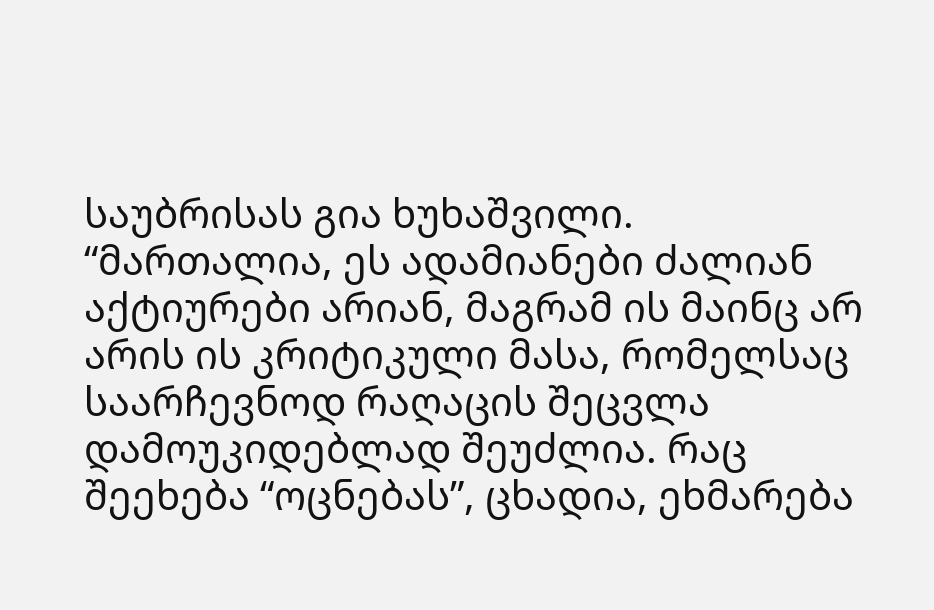საუბრისას გია ხუხაშვილი.
“მართალია, ეს ადამიანები ძალიან აქტიურები არიან, მაგრამ ის მაინც არ არის ის კრიტიკული მასა, რომელსაც საარჩევნოდ რაღაცის შეცვლა დამოუკიდებლად შეუძლია. რაც შეეხება “ოცნებას”, ცხადია, ეხმარება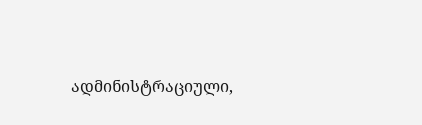ადმინისტრაციული,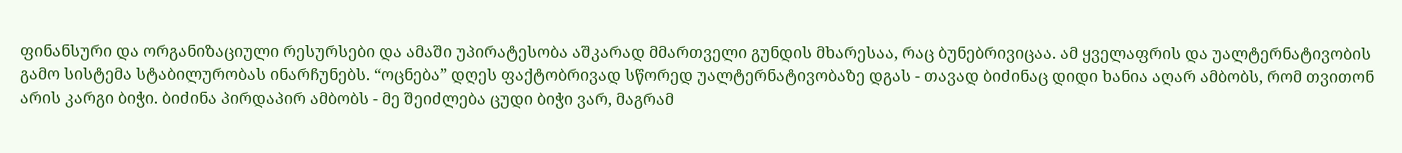ფინანსური და ორგანიზაციული რესურსები და ამაში უპირატესობა აშკარად მმართველი გუნდის მხარესაა, რაც ბუნებრივიცაა. ამ ყველაფრის და უალტერნატივობის გამო სისტემა სტაბილურობას ინარჩუნებს. “ოცნება” დღეს ფაქტობრივად სწორედ უალტერნატივობაზე დგას - თავად ბიძინაც დიდი ხანია აღარ ამბობს, რომ თვითონ არის კარგი ბიჭი. ბიძინა პირდაპირ ამბობს - მე შეიძლება ცუდი ბიჭი ვარ, მაგრამ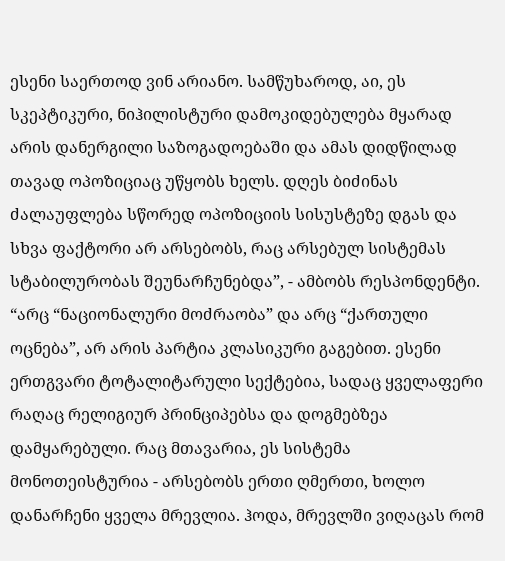ესენი საერთოდ ვინ არიანო. სამწუხაროდ, აი, ეს სკეპტიკური, ნიჰილისტური დამოკიდებულება მყარად არის დანერგილი საზოგადოებაში და ამას დიდწილად თავად ოპოზიციაც უწყობს ხელს. დღეს ბიძინას ძალაუფლება სწორედ ოპოზიციის სისუსტეზე დგას და სხვა ფაქტორი არ არსებობს, რაც არსებულ სისტემას სტაბილურობას შეუნარჩუნებდა”, - ამბობს რესპონდენტი.
“არც “ნაციონალური მოძრაობა” და არც “ქართული ოცნება”, არ არის პარტია კლასიკური გაგებით. ესენი ერთგვარი ტოტალიტარული სექტებია, სადაც ყველაფერი რაღაც რელიგიურ პრინციპებსა და დოგმებზეა დამყარებული. რაც მთავარია, ეს სისტემა მონოთეისტურია - არსებობს ერთი ღმერთი, ხოლო დანარჩენი ყველა მრევლია. ჰოდა, მრევლში ვიღაცას რომ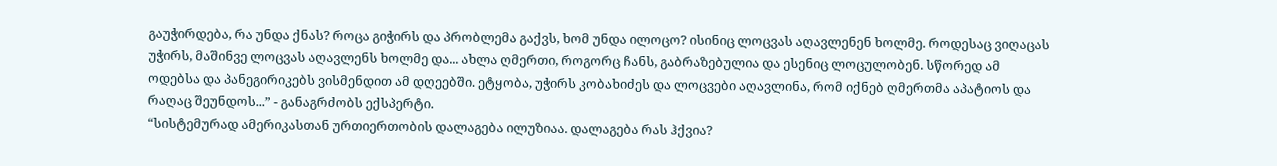გაუჭირდება, რა უნდა ქნას? როცა გიჭირს და პრობლემა გაქვს, ხომ უნდა ილოცო? ისინიც ლოცვას აღავლენენ ხოლმე. როდესაც ვიღაცას უჭირს, მაშინვე ლოცვას აღავლენს ხოლმე და... ახლა ღმერთი, როგორც ჩანს, გაბრაზებულია და ესენიც ლოცულობენ. სწორედ ამ ოდებსა და პანეგირიკებს ვისმენდით ამ დღეებში. ეტყობა, უჭირს კობახიძეს და ლოცვები აღავლინა, რომ იქნებ ღმერთმა აპატიოს და რაღაც შეუნდოს...” - განაგრძობს ექსპერტი.
“სისტემურად ამერიკასთან ურთიერთობის დალაგება ილუზიაა. დალაგება რას ჰქვია?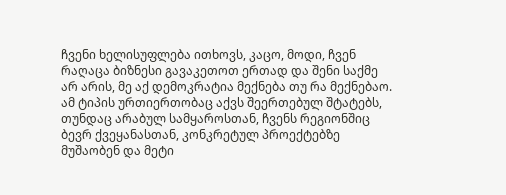ჩვენი ხელისუფლება ითხოვს, კაცო, მოდი, ჩვენ რაღაცა ბიზნესი გავაკეთოთ ერთად და შენი საქმე არ არის, მე აქ დემოკრატია მექნება თუ რა მექნებაო. ამ ტიპის ურთიერთობაც აქვს შეერთებულ შტატებს, თუნდაც არაბულ სამყაროსთან, ჩვენს რეგიონშიც ბევრ ქვეყანასთან, კონკრეტულ პროექტებზე მუშაობენ და მეტი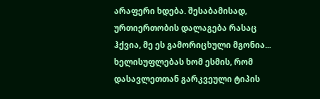არაფერი ხდება. შესაბამისად, ურთიერთობის დალაგება რასაც ჰქვია, მე ეს გამორიცხული მგონია... ხელისუფლებას ხომ ესმის, რომ დასავლეთთან გარკვეული ტიპის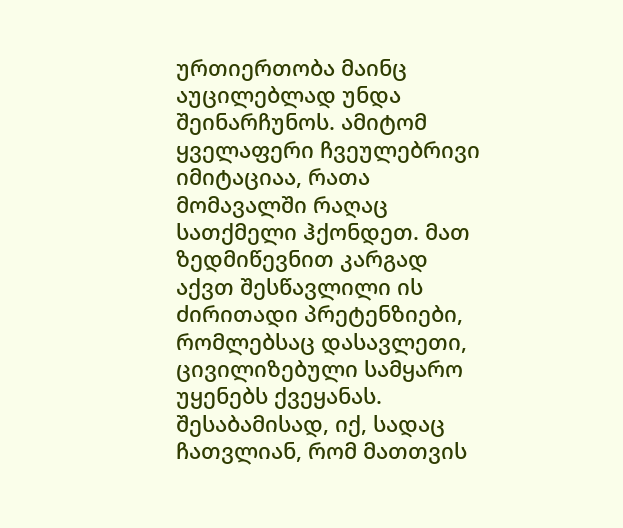ურთიერთობა მაინც აუცილებლად უნდა შეინარჩუნოს. ამიტომ ყველაფერი ჩვეულებრივი იმიტაციაა, რათა მომავალში რაღაც სათქმელი ჰქონდეთ. მათ ზედმიწევნით კარგად აქვთ შესწავლილი ის ძირითადი პრეტენზიები, რომლებსაც დასავლეთი, ცივილიზებული სამყარო უყენებს ქვეყანას. შესაბამისად, იქ, სადაც ჩათვლიან, რომ მათთვის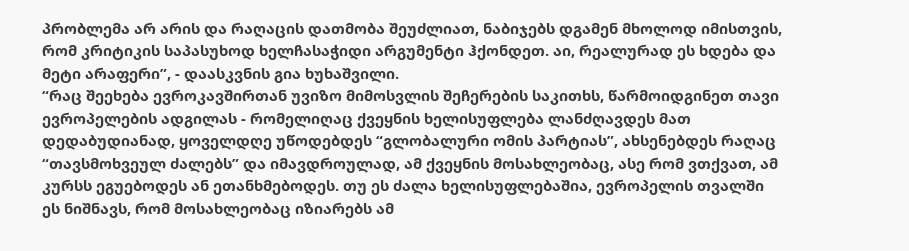პრობლემა არ არის და რაღაცის დათმობა შეუძლიათ, ნაბიჯებს დგამენ მხოლოდ იმისთვის, რომ კრიტიკის საპასუხოდ ხელჩასაჭიდი არგუმენტი ჰქონდეთ. აი, რეალურად ეს ხდება და მეტი არაფერი”, - დაასკვნის გია ხუხაშვილი.
“რაც შეეხება ევროკავშირთან უვიზო მიმოსვლის შეჩერების საკითხს, წარმოიდგინეთ თავი ევროპელების ადგილას - რომელიღაც ქვეყნის ხელისუფლება ლანძღავდეს მათ დედაბუდიანად, ყოველდღე უწოდებდეს “გლობალური ომის პარტიას”, ახსენებდეს რაღაც “თავსმოხვეულ ძალებს” და იმავდროულად, ამ ქვეყნის მოსახლეობაც, ასე რომ ვთქვათ, ამ კურსს ეგუებოდეს ან ეთანხმებოდეს. თუ ეს ძალა ხელისუფლებაშია, ევროპელის თვალში ეს ნიშნავს, რომ მოსახლეობაც იზიარებს ამ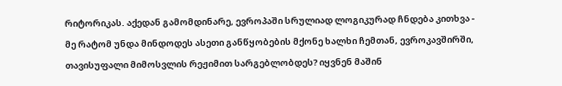რიტორიკას. აქედან გამომდინარე, ევროპაში სრულიად ლოგიკურად ჩნდება კითხვა - მე რატომ უნდა მინდოდეს ასეთი განწყობების მქონე ხალხი ჩემთან, ევროკავშირში, თავისუფალი მიმოსვლის რეჟიმით სარგებლობდეს? იყვნენ მაშინ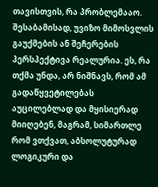თავისთვის, რა პრობლემააო. შესაბამისად, უვიზო მიმოსვლის გაუქმების ან შეჩერების პერსპექტივა რეალურია. ეს, რა თქმა უნდა, არ ნიშნავს, რომ ამ გადაწყვეტილებას აუცილებლად და მყისიერად მიიღებენ, მაგრამ, სიმართლე რომ ვთქვათ, აბსოლუტურად ლოგიკური და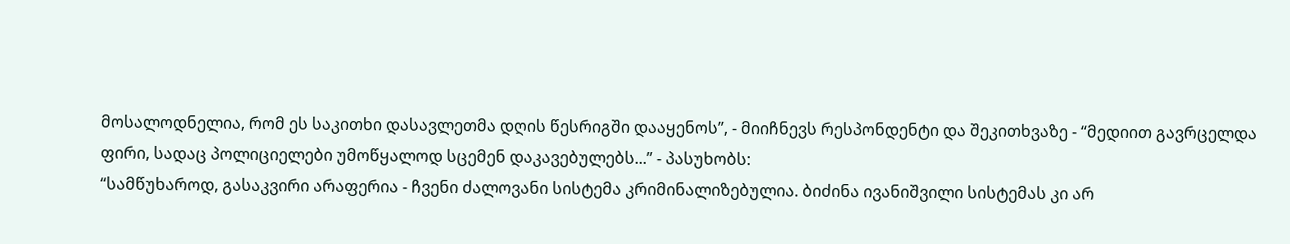მოსალოდნელია, რომ ეს საკითხი დასავლეთმა დღის წესრიგში დააყენოს”, - მიიჩნევს რესპონდენტი და შეკითხვაზე - “მედიით გავრცელდა ფირი, სადაც პოლიციელები უმოწყალოდ სცემენ დაკავებულებს...” - პასუხობს:
“სამწუხაროდ, გასაკვირი არაფერია - ჩვენი ძალოვანი სისტემა კრიმინალიზებულია. ბიძინა ივანიშვილი სისტემას კი არ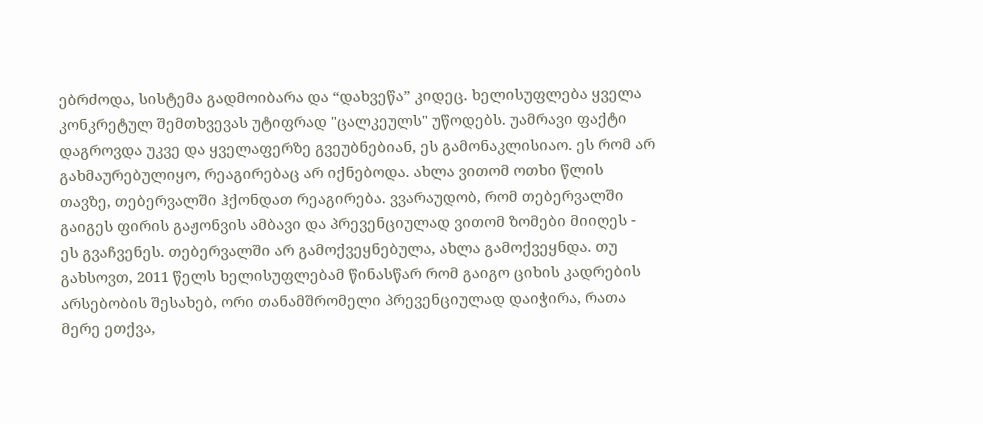ებრძოდა, სისტემა გადმოიბარა და “დახვეწა” კიდეც. ხელისუფლება ყველა კონკრეტულ შემთხვევას უტიფრად "ცალკეულს" უწოდებს. უამრავი ფაქტი დაგროვდა უკვე და ყველაფერზე გვეუბნებიან, ეს გამონაკლისიაო. ეს რომ არ გახმაურებულიყო, რეაგირებაც არ იქნებოდა. ახლა ვითომ ოთხი წლის თავზე, თებერვალში ჰქონდათ რეაგირება. ვვარაუდობ, რომ თებერვალში გაიგეს ფირის გაჟონვის ამბავი და პრევენციულად ვითომ ზომები მიიღეს - ეს გვაჩვენეს. თებერვალში არ გამოქვეყნებულა, ახლა გამოქვეყნდა. თუ გახსოვთ, 2011 წელს ხელისუფლებამ წინასწარ რომ გაიგო ციხის კადრების არსებობის შესახებ, ორი თანამშრომელი პრევენციულად დაიჭირა, რათა მერე ეთქვა,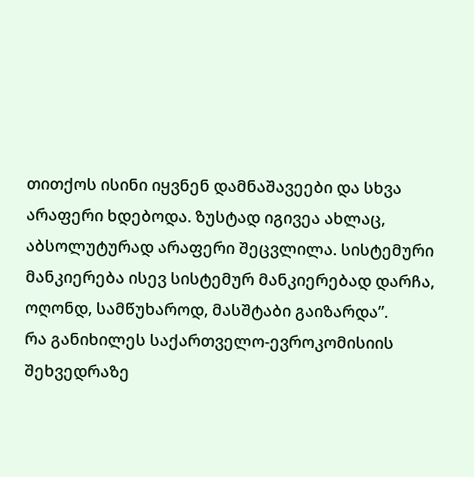თითქოს ისინი იყვნენ დამნაშავეები და სხვა არაფერი ხდებოდა. ზუსტად იგივეა ახლაც, აბსოლუტურად არაფერი შეცვლილა. სისტემური მანკიერება ისევ სისტემურ მანკიერებად დარჩა, ოღონდ, სამწუხაროდ, მასშტაბი გაიზარდა”.
რა განიხილეს საქართველო-ევროკომისიის შეხვედრაზე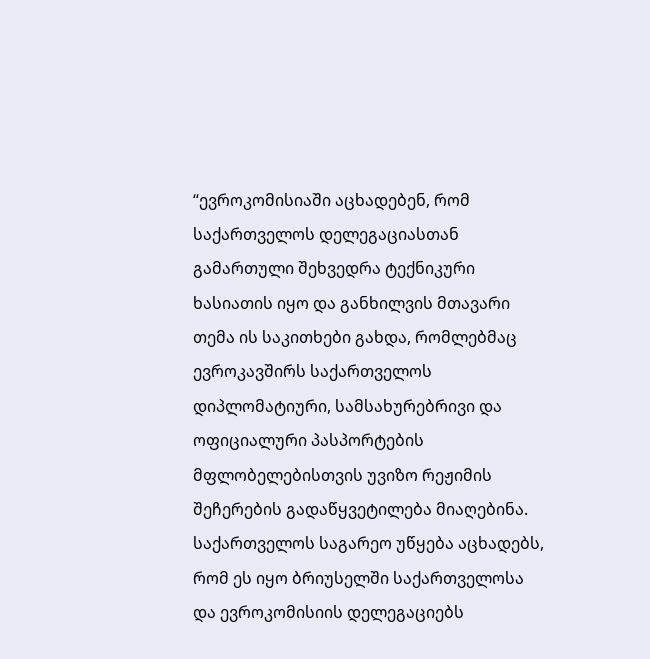“ევროკომისიაში აცხადებენ, რომ საქართველოს დელეგაციასთან გამართული შეხვედრა ტექნიკური ხასიათის იყო და განხილვის მთავარი თემა ის საკითხები გახდა, რომლებმაც ევროკავშირს საქართველოს დიპლომატიური, სამსახურებრივი და ოფიციალური პასპორტების მფლობელებისთვის უვიზო რეჟიმის შეჩერების გადაწყვეტილება მიაღებინა. საქართველოს საგარეო უწყება აცხადებს, რომ ეს იყო ბრიუსელში საქართველოსა და ევროკომისიის დელეგაციებს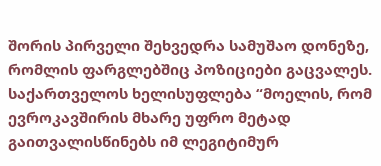შორის პირველი შეხვედრა სამუშაო დონეზე, რომლის ფარგლებშიც პოზიციები გაცვალეს. საქართველოს ხელისუფლება “მოელის, რომ ევროკავშირის მხარე უფრო მეტად გაითვალისწინებს იმ ლეგიტიმურ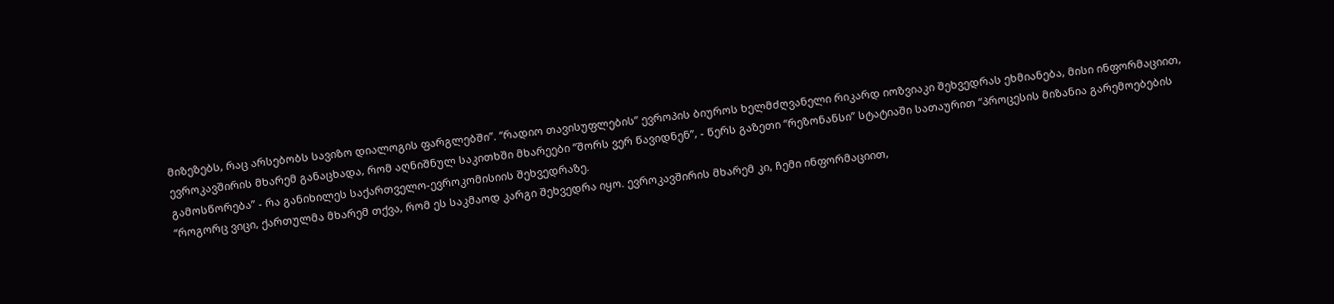მიზეზებს, რაც არსებობს სავიზო დიალოგის ფარგლებში”. “რადიო თავისუფლების” ევროპის ბიუროს ხელმძღვანელი რიკარდ იოზვიაკი შეხვედრას ეხმიანება, მისი ინფორმაციით, ევროკავშირის მხარემ განაცხადა, რომ აღნიშნულ საკითხში მხარეები “შორს ვერ წავიდნენ”, - წერს გაზეთი “რეზონანსი” სტატიაში სათაურით “პროცესის მიზანია გარემოებების გამოსწორება” - რა განიხილეს საქართველო-ევროკომისიის შეხვედრაზე.
“როგორც ვიცი, ქართულმა მხარემ თქვა, რომ ეს საკმაოდ კარგი შეხვედრა იყო. ევროკავშირის მხარემ კი, ჩემი ინფორმაციით,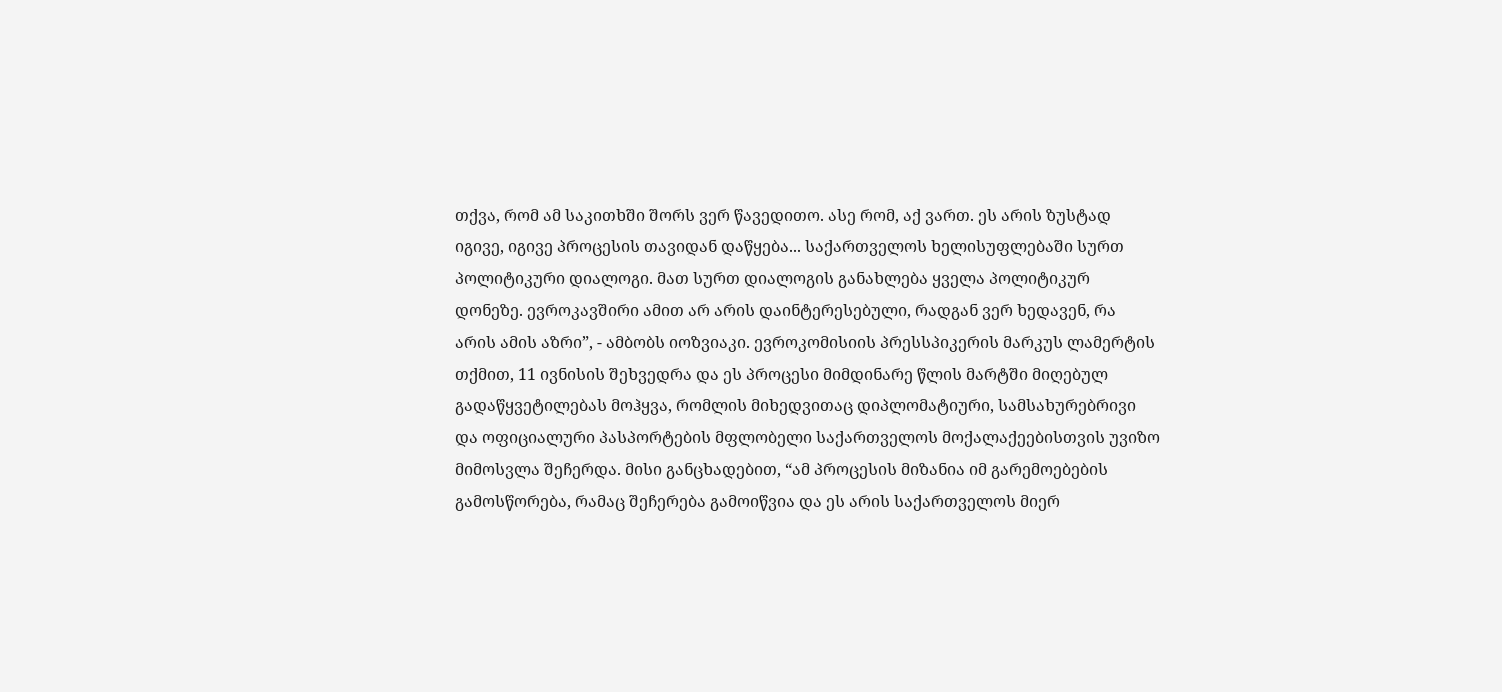თქვა, რომ ამ საკითხში შორს ვერ წავედითო. ასე რომ, აქ ვართ. ეს არის ზუსტად იგივე, იგივე პროცესის თავიდან დაწყება... საქართველოს ხელისუფლებაში სურთ პოლიტიკური დიალოგი. მათ სურთ დიალოგის განახლება ყველა პოლიტიკურ დონეზე. ევროკავშირი ამით არ არის დაინტერესებული, რადგან ვერ ხედავენ, რა არის ამის აზრი”, - ამბობს იოზვიაკი. ევროკომისიის პრესსპიკერის მარკუს ლამერტის თქმით, 11 ივნისის შეხვედრა და ეს პროცესი მიმდინარე წლის მარტში მიღებულ გადაწყვეტილებას მოჰყვა, რომლის მიხედვითაც დიპლომატიური, სამსახურებრივი და ოფიციალური პასპორტების მფლობელი საქართველოს მოქალაქეებისთვის უვიზო მიმოსვლა შეჩერდა. მისი განცხადებით, “ამ პროცესის მიზანია იმ გარემოებების გამოსწორება, რამაც შეჩერება გამოიწვია და ეს არის საქართველოს მიერ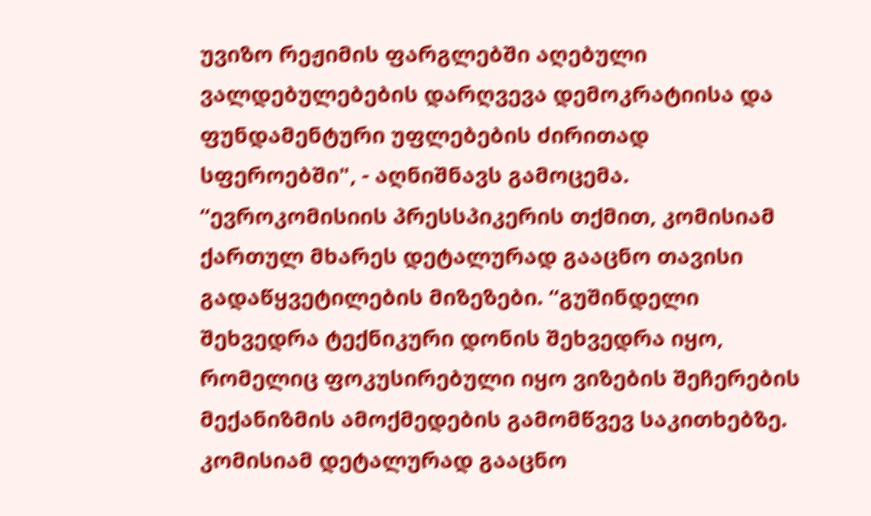უვიზო რეჟიმის ფარგლებში აღებული ვალდებულებების დარღვევა დემოკრატიისა და ფუნდამენტური უფლებების ძირითად სფეროებში", - აღნიშნავს გამოცემა.
“ევროკომისიის პრესსპიკერის თქმით, კომისიამ ქართულ მხარეს დეტალურად გააცნო თავისი გადაწყვეტილების მიზეზები. “გუშინდელი შეხვედრა ტექნიკური დონის შეხვედრა იყო, რომელიც ფოკუსირებული იყო ვიზების შეჩერების მექანიზმის ამოქმედების გამომწვევ საკითხებზე. კომისიამ დეტალურად გააცნო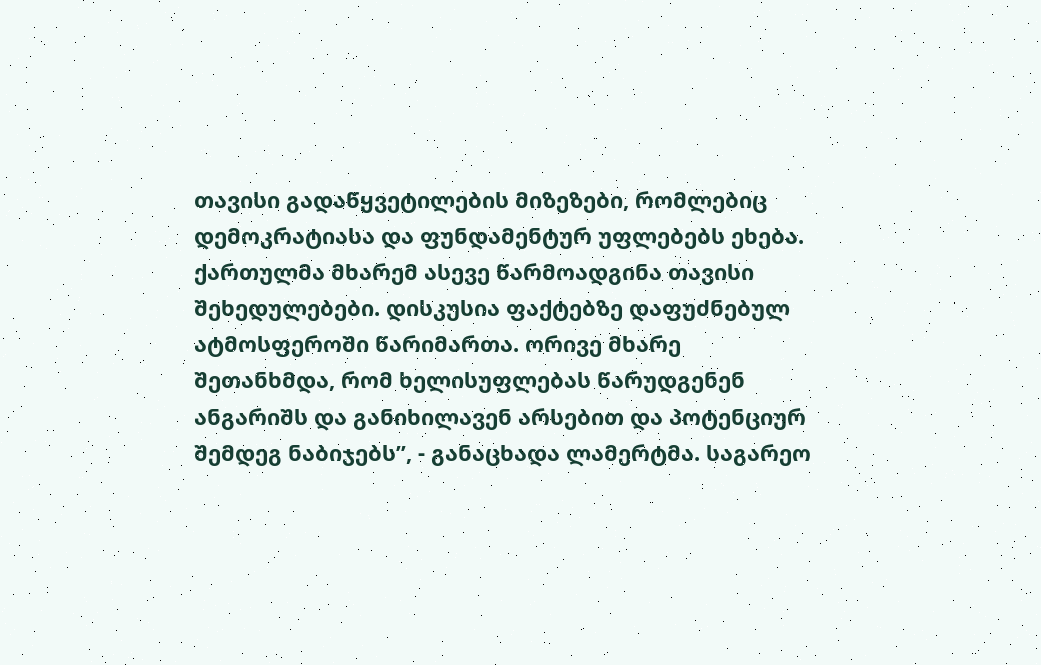თავისი გადაწყვეტილების მიზეზები, რომლებიც დემოკრატიასა და ფუნდამენტურ უფლებებს ეხება. ქართულმა მხარემ ასევე წარმოადგინა თავისი შეხედულებები. დისკუსია ფაქტებზე დაფუძნებულ ატმოსფეროში წარიმართა. ორივე მხარე შეთანხმდა, რომ ხელისუფლებას წარუდგენენ ანგარიშს და განიხილავენ არსებით და პოტენციურ შემდეგ ნაბიჯებს”, - განაცხადა ლამერტმა. საგარეო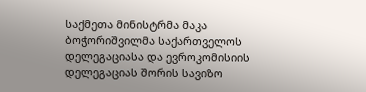საქმეთა მინისტრმა მაკა ბოჭორიშვილმა საქართველოს დელეგაციასა და ევროკომისიის დელეგაციას შორის სავიზო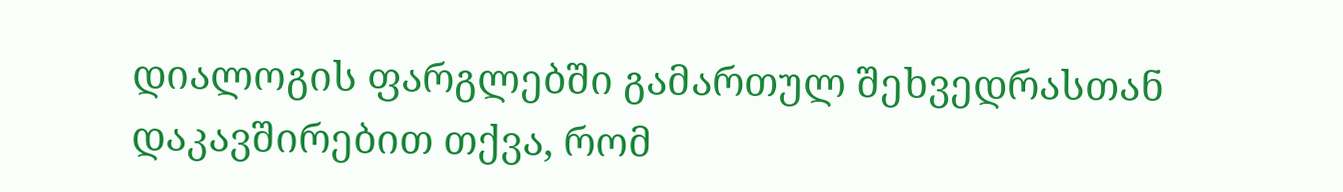დიალოგის ფარგლებში გამართულ შეხვედრასთან დაკავშირებით თქვა, რომ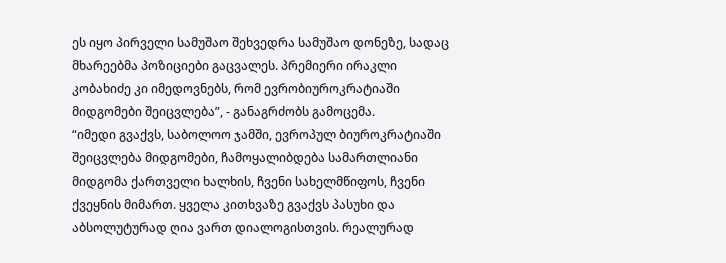ეს იყო პირველი სამუშაო შეხვედრა სამუშაო დონეზე, სადაც მხარეებმა პოზიციები გაცვალეს. პრემიერი ირაკლი კობახიძე კი იმედოვნებს, რომ ევრობიუროკრატიაში მიდგომები შეიცვლება”, - განაგრძობს გამოცემა.
“იმედი გვაქვს, საბოლოო ჯამში, ევროპულ ბიუროკრატიაში შეიცვლება მიდგომები, ჩამოყალიბდება სამართლიანი მიდგომა ქართველი ხალხის, ჩვენი სახელმწიფოს, ჩვენი ქვეყნის მიმართ. ყველა კითხვაზე გვაქვს პასუხი და აბსოლუტურად ღია ვართ დიალოგისთვის. რეალურად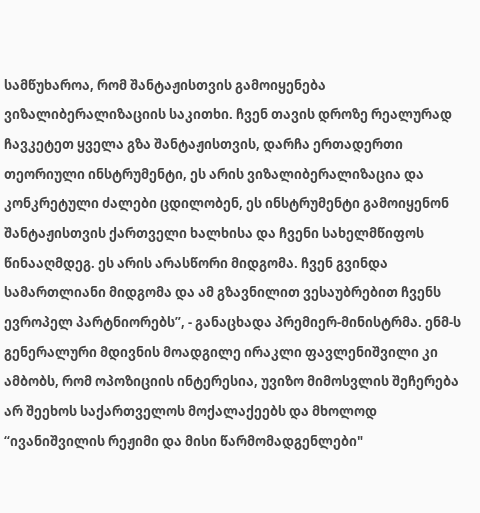სამწუხაროა, რომ შანტაჟისთვის გამოიყენება ვიზალიბერალიზაციის საკითხი. ჩვენ თავის დროზე რეალურად ჩავკეტეთ ყველა გზა შანტაჟისთვის, დარჩა ერთადერთი თეორიული ინსტრუმენტი, ეს არის ვიზალიბერალიზაცია და კონკრეტული ძალები ცდილობენ, ეს ინსტრუმენტი გამოიყენონ შანტაჟისთვის ქართველი ხალხისა და ჩვენი სახელმწიფოს წინააღმდეგ. ეს არის არასწორი მიდგომა. ჩვენ გვინდა სამართლიანი მიდგომა და ამ გზავნილით ვესაუბრებით ჩვენს ევროპელ პარტნიორებს”, - განაცხადა პრემიერ-მინისტრმა. ენმ-ს გენერალური მდივნის მოადგილე ირაკლი ფავლენიშვილი კი ამბობს, რომ ოპოზიციის ინტერესია, უვიზო მიმოსვლის შეჩერება არ შეეხოს საქართველოს მოქალაქეებს და მხოლოდ “ივანიშვილის რეჟიმი და მისი წარმომადგენლები"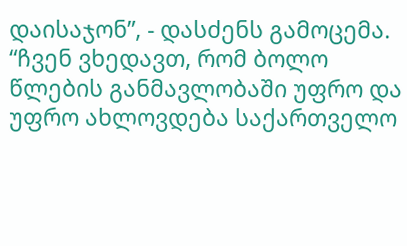დაისაჯონ”, - დასძენს გამოცემა.
“ჩვენ ვხედავთ, რომ ბოლო წლების განმავლობაში უფრო და უფრო ახლოვდება საქართველო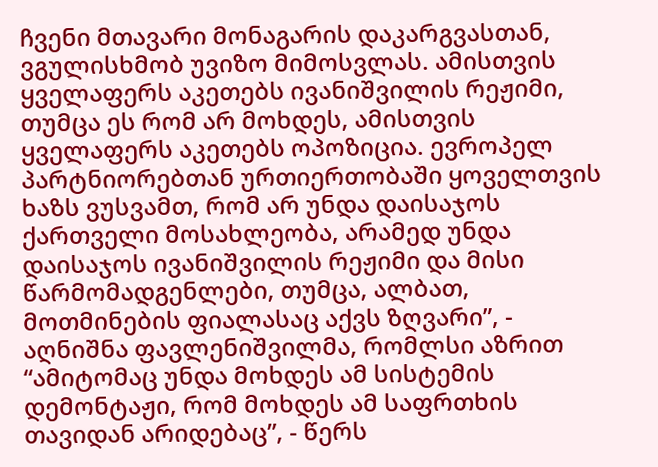ჩვენი მთავარი მონაგარის დაკარგვასთან, ვგულისხმობ უვიზო მიმოსვლას. ამისთვის ყველაფერს აკეთებს ივანიშვილის რეჟიმი, თუმცა ეს რომ არ მოხდეს, ამისთვის ყველაფერს აკეთებს ოპოზიცია. ევროპელ პარტნიორებთან ურთიერთობაში ყოველთვის ხაზს ვუსვამთ, რომ არ უნდა დაისაჯოს ქართველი მოსახლეობა, არამედ უნდა დაისაჯოს ივანიშვილის რეჟიმი და მისი წარმომადგენლები, თუმცა, ალბათ, მოთმინების ფიალასაც აქვს ზღვარი”, - აღნიშნა ფავლენიშვილმა, რომლსი აზრით “ამიტომაც უნდა მოხდეს ამ სისტემის დემონტაჟი, რომ მოხდეს ამ საფრთხის თავიდან არიდებაც”, - წერს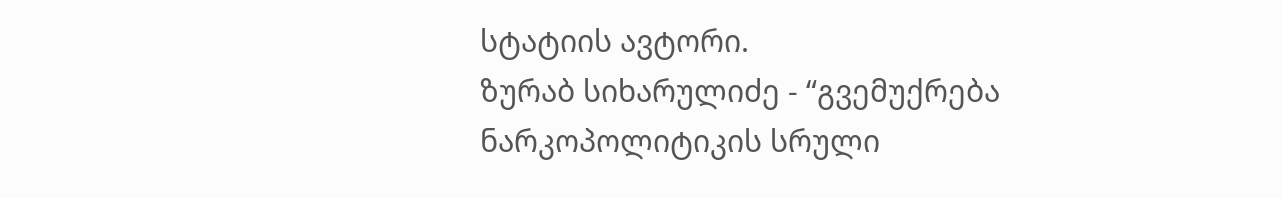სტატიის ავტორი.
ზურაბ სიხარულიძე - “გვემუქრება ნარკოპოლიტიკის სრული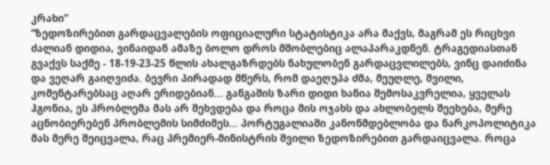კრახი”
“ზედოზირებით გარდაცვალების ოფიციალური სტატისტიკა არა მაქვს, მაგრამ ეს რიცხვი ძალიან დიდია, ვინაიდან ამაზე ბოლო დროს მშობლებიც ალაპარაკდნენ. ტრაგედიასთან გვაქვს საქმე - 18-19-23-25 წლის ახალგაზრდებს ნახულობენ გარდაცვლილებს, ვინც დაიძინა და ვეღარ გაიღვიძა. ბევრი პირადად მწერს, რომ დაეღუპა ძმა, მეუღლე, შვილი, კომენტარებსაც აღარ ერიდებიან... განგაშის ზარი დიდი ხანია შემოსაკვრელია, ყველას ჰგონია, ეს პრობლემა მას არ შეხვდება და როცა მის ოჯახს და ახლობელს შეეხება, მერე აცნობიერებენ პრობლემის სიმძიმეს... პორტუგალიაში კანონმდებლობა და ნარკოპოლიტიკა მას მერე შეიცვალა, რაც პრემიერ-მინისტრის შვილი ზედოზირებით გარდაიცვალა. როცა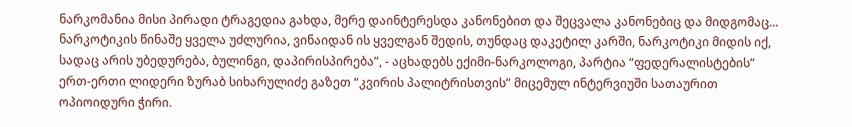ნარკომანია მისი პირადი ტრაგედია გახდა, მერე დაინტერესდა კანონებით და შეცვალა კანონებიც და მიდგომაც... ნარკოტიკის წინაშე ყველა უძლურია, ვინაიდან ის ყველგან შედის, თუნდაც დაკეტილ კარში, ნარკოტიკი მიდის იქ, სადაც არის უბედურება, ბულინგი, დაპირისპირება”, - აცხადებს ექიმი-ნარკოლოგი, პარტია “ფედერალისტების” ერთ-ერთი ლიდერი ზურაბ სიხარულიძე გაზეთ “კვირის პალიტრისთვის” მიცემულ ინტერვიუში სათაურით ოპიოიდური ჭირი.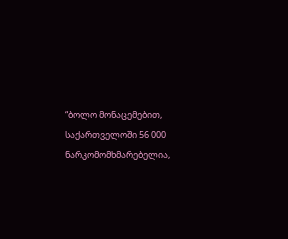“ბოლო მონაცემებით, საქართველოში 56 000 ნარკომომხმარებელია,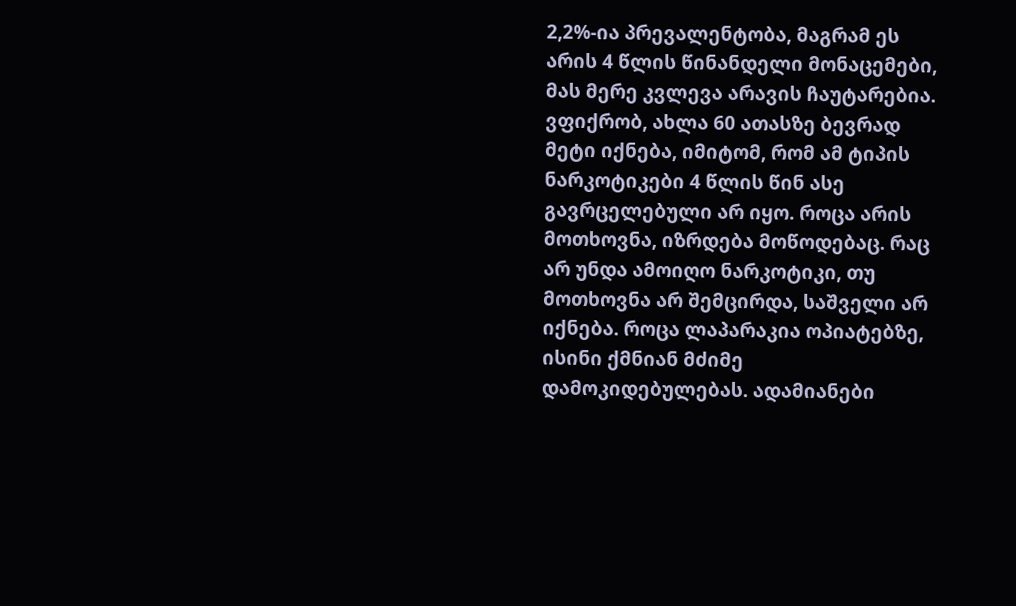2,2%-ია პრევალენტობა, მაგრამ ეს არის 4 წლის წინანდელი მონაცემები, მას მერე კვლევა არავის ჩაუტარებია. ვფიქრობ, ახლა 60 ათასზე ბევრად მეტი იქნება, იმიტომ, რომ ამ ტიპის ნარკოტიკები 4 წლის წინ ასე გავრცელებული არ იყო. როცა არის მოთხოვნა, იზრდება მოწოდებაც. რაც არ უნდა ამოიღო ნარკოტიკი, თუ მოთხოვნა არ შემცირდა, საშველი არ იქნება. როცა ლაპარაკია ოპიატებზე, ისინი ქმნიან მძიმე დამოკიდებულებას. ადამიანები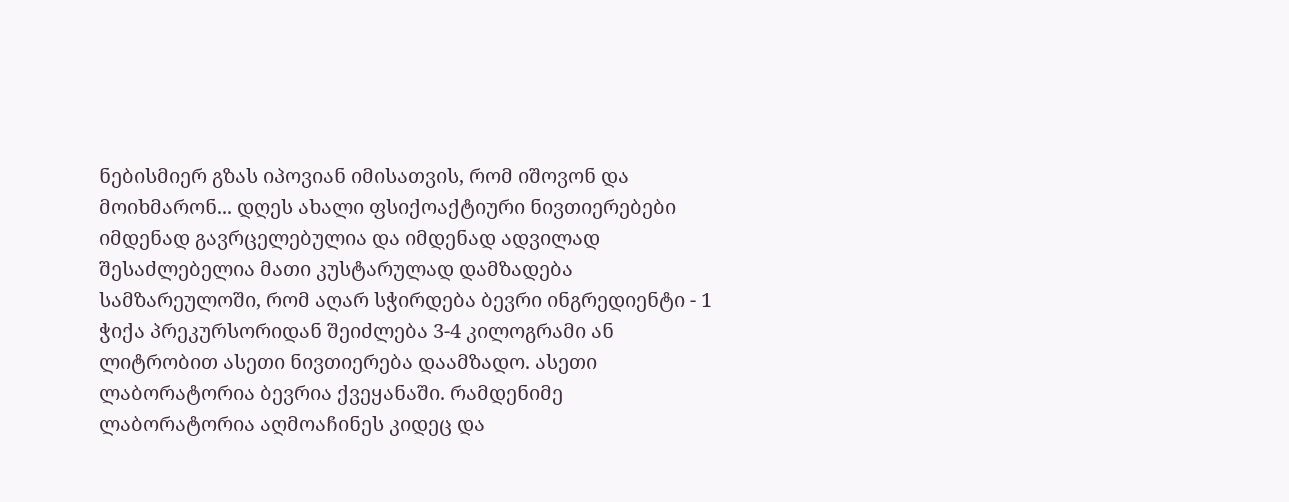ნებისმიერ გზას იპოვიან იმისათვის, რომ იშოვონ და მოიხმარონ... დღეს ახალი ფსიქოაქტიური ნივთიერებები იმდენად გავრცელებულია და იმდენად ადვილად შესაძლებელია მათი კუსტარულად დამზადება სამზარეულოში, რომ აღარ სჭირდება ბევრი ინგრედიენტი - 1 ჭიქა პრეკურსორიდან შეიძლება 3-4 კილოგრამი ან ლიტრობით ასეთი ნივთიერება დაამზადო. ასეთი ლაბორატორია ბევრია ქვეყანაში. რამდენიმე ლაბორატორია აღმოაჩინეს კიდეც და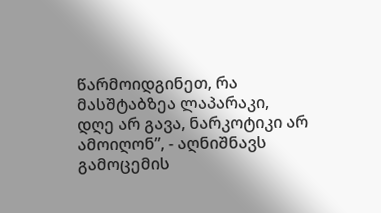წარმოიდგინეთ, რა მასშტაბზეა ლაპარაკი, დღე არ გავა, ნარკოტიკი არ ამოიღონ”, - აღნიშნავს გამოცემის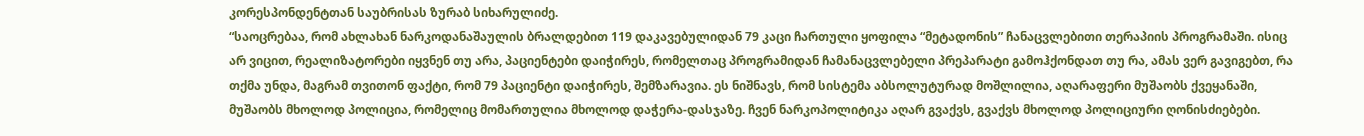კორესპონდენტთან საუბრისას ზურაბ სიხარულიძე.
“საოცრებაა, რომ ახლახან ნარკოდანაშაულის ბრალდებით 119 დაკავებულიდან 79 კაცი ჩართული ყოფილა “მეტადონის” ჩანაცვლებითი თერაპიის პროგრამაში. ისიც არ ვიცით, რეალიზატორები იყვნენ თუ არა, პაციენტები დაიჭირეს, რომელთაც პროგრამიდან ჩამანაცვლებელი პრეპარატი გამოჰქონდათ თუ რა, ამას ვერ გავიგებთ, რა თქმა უნდა, მაგრამ თვითონ ფაქტი, რომ 79 პაციენტი დაიჭირეს, შემზარავია. ეს ნიშნავს, რომ სისტემა აბსოლუტურად მოშლილია, აღარაფერი მუშაობს ქვეყანაში, მუშაობს მხოლოდ პოლიცია, რომელიც მომართულია მხოლოდ დაჭერა-დასჯაზე. ჩვენ ნარკოპოლიტიკა აღარ გვაქვს, გვაქვს მხოლოდ პოლიციური ღონისძიებები.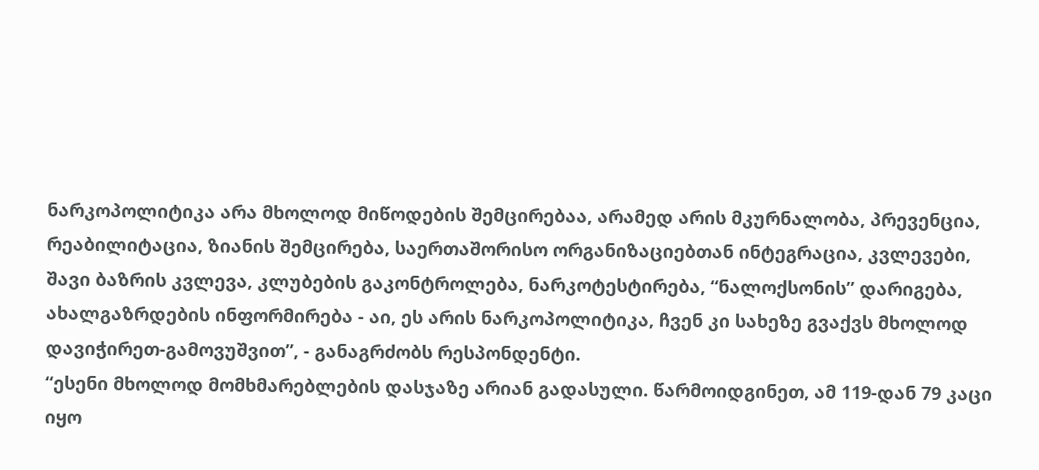ნარკოპოლიტიკა არა მხოლოდ მიწოდების შემცირებაა, არამედ არის მკურნალობა, პრევენცია, რეაბილიტაცია, ზიანის შემცირება, საერთაშორისო ორგანიზაციებთან ინტეგრაცია, კვლევები, შავი ბაზრის კვლევა, კლუბების გაკონტროლება, ნარკოტესტირება, “ნალოქსონის” დარიგება, ახალგაზრდების ინფორმირება - აი, ეს არის ნარკოპოლიტიკა, ჩვენ კი სახეზე გვაქვს მხოლოდ დავიჭირეთ-გამოვუშვით”, - განაგრძობს რესპონდენტი.
“ესენი მხოლოდ მომხმარებლების დასჯაზე არიან გადასული. წარმოიდგინეთ, ამ 119-დან 79 კაცი იყო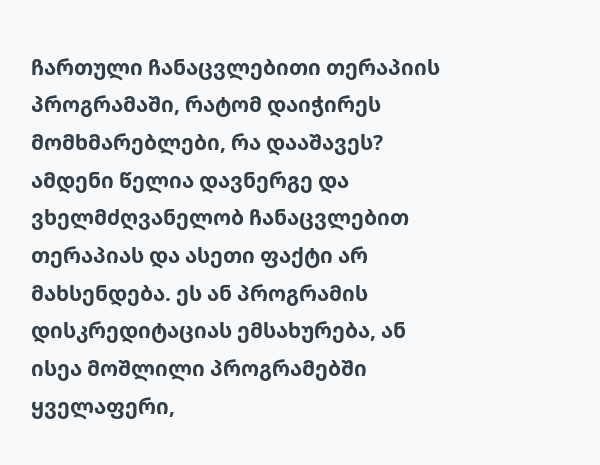ჩართული ჩანაცვლებითი თერაპიის პროგრამაში, რატომ დაიჭირეს მომხმარებლები, რა დააშავეს? ამდენი წელია დავნერგე და ვხელმძღვანელობ ჩანაცვლებით თერაპიას და ასეთი ფაქტი არ მახსენდება. ეს ან პროგრამის დისკრედიტაციას ემსახურება, ან ისეა მოშლილი პროგრამებში ყველაფერი,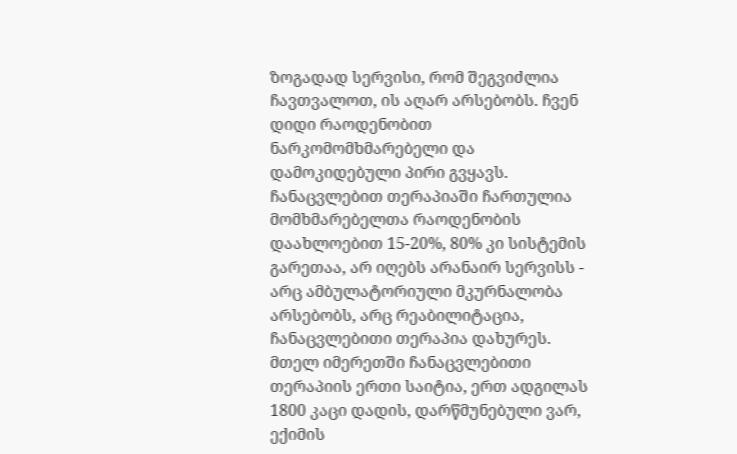ზოგადად სერვისი, რომ შეგვიძლია ჩავთვალოთ, ის აღარ არსებობს. ჩვენ დიდი რაოდენობით ნარკომომხმარებელი და დამოკიდებული პირი გვყავს. ჩანაცვლებით თერაპიაში ჩართულია მომხმარებელთა რაოდენობის დაახლოებით 15-20%, 80% კი სისტემის გარეთაა, არ იღებს არანაირ სერვისს - არც ამბულატორიული მკურნალობა არსებობს, არც რეაბილიტაცია, ჩანაცვლებითი თერაპია დახურეს. მთელ იმერეთში ჩანაცვლებითი თერაპიის ერთი საიტია, ერთ ადგილას 1800 კაცი დადის, დარწმუნებული ვარ, ექიმის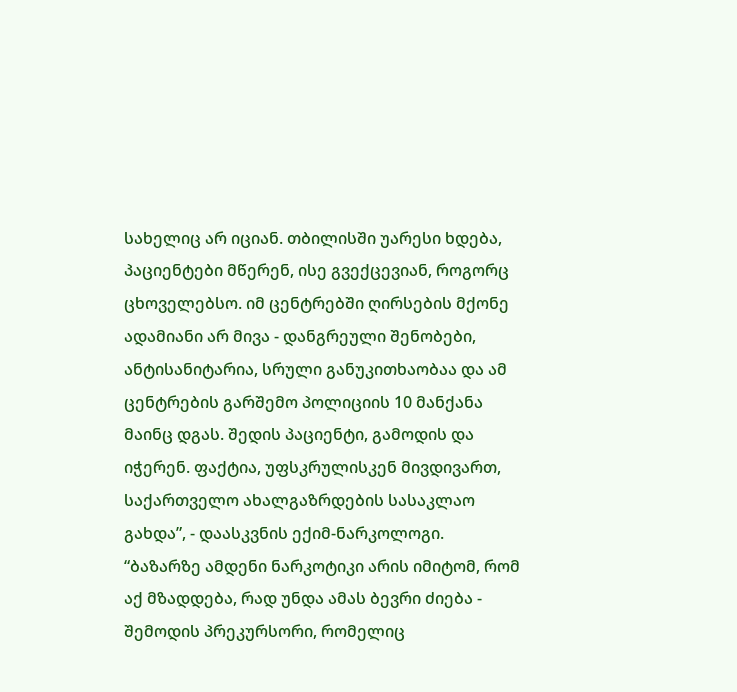სახელიც არ იციან. თბილისში უარესი ხდება, პაციენტები მწერენ, ისე გვექცევიან, როგორც ცხოველებსო. იმ ცენტრებში ღირსების მქონე ადამიანი არ მივა - დანგრეული შენობები, ანტისანიტარია, სრული განუკითხაობაა და ამ ცენტრების გარშემო პოლიციის 10 მანქანა მაინც დგას. შედის პაციენტი, გამოდის და იჭერენ. ფაქტია, უფსკრულისკენ მივდივართ, საქართველო ახალგაზრდების სასაკლაო გახდა”, - დაასკვნის ექიმ-ნარკოლოგი.
“ბაზარზე ამდენი ნარკოტიკი არის იმიტომ, რომ აქ მზადდება, რად უნდა ამას ბევრი ძიება - შემოდის პრეკურსორი, რომელიც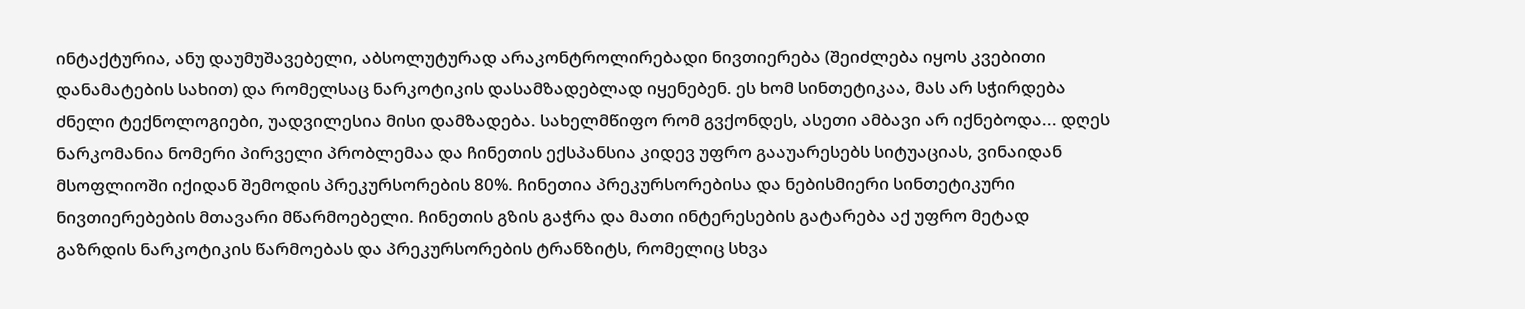ინტაქტურია, ანუ დაუმუშავებელი, აბსოლუტურად არაკონტროლირებადი ნივთიერება (შეიძლება იყოს კვებითი დანამატების სახით) და რომელსაც ნარკოტიკის დასამზადებლად იყენებენ. ეს ხომ სინთეტიკაა, მას არ სჭირდება ძნელი ტექნოლოგიები, უადვილესია მისი დამზადება. სახელმწიფო რომ გვქონდეს, ასეთი ამბავი არ იქნებოდა... დღეს ნარკომანია ნომერი პირველი პრობლემაა და ჩინეთის ექსპანსია კიდევ უფრო გააუარესებს სიტუაციას, ვინაიდან მსოფლიოში იქიდან შემოდის პრეკურსორების 80%. ჩინეთია პრეკურსორებისა და ნებისმიერი სინთეტიკური ნივთიერებების მთავარი მწარმოებელი. ჩინეთის გზის გაჭრა და მათი ინტერესების გატარება აქ უფრო მეტად გაზრდის ნარკოტიკის წარმოებას და პრეკურსორების ტრანზიტს, რომელიც სხვა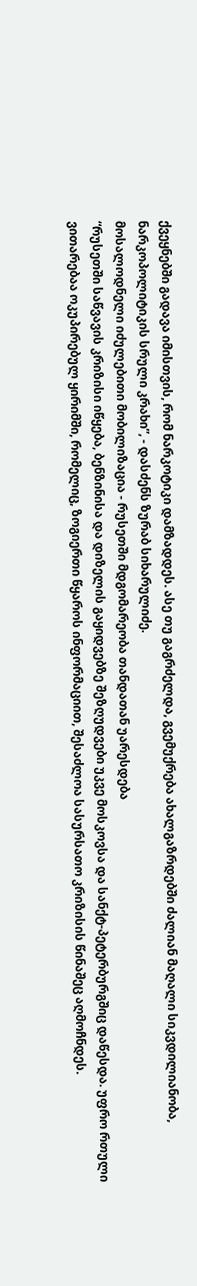ქვეყნებში გადავა იმისთვის, რომ ნარკოტიკი დამზადდეს. ასე თუ გაგრძელდა, გვემუქრება ახალგაზრდებში ძალიან მაღალი სიკვდილიანობა, ნარკოპოლიტიკის სრული კრახი”, - დასძენს ზურაბ სიხარულიძე.
მოსალოდნელი იძულებითი მობილიზაცია - რუსეთში მდგომარეობა თანდათან უარესდება
“რუსეთში საწვავის კრიზისი იწყება, ბენზინისა და დიზელის გაყიდვებზე შეზღუდვები უკვე მოსკოვსა და სანქტ-პეტერბურგშიც დაწესდა. უფრო რთული ვითარებაა ოკუპირებულ ყირიმში, რომელიც, ზოგიერთი წყაროს ინფორმაციით, შესაძლოა სასურსათო კრიზისის წინაშეც აღმოჩნდეს.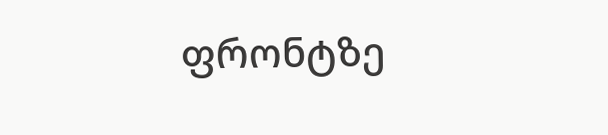ფრონტზე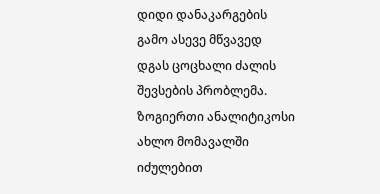დიდი დანაკარგების გამო ასევე მწვავედ დგას ცოცხალი ძალის შევსების პრობლემა. ზოგიერთი ანალიტიკოსი ახლო მომავალში იძულებით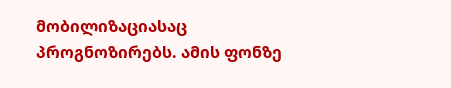მობილიზაციასაც პროგნოზირებს. ამის ფონზე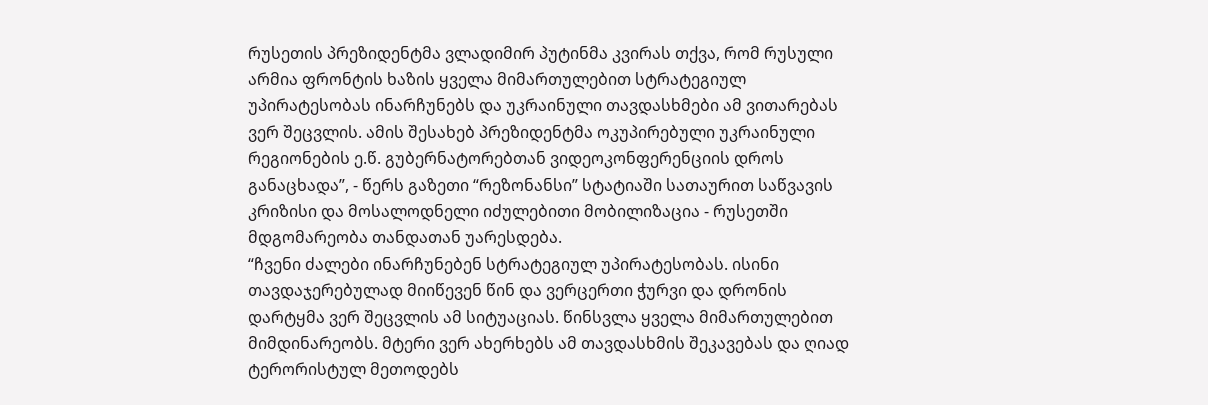რუსეთის პრეზიდენტმა ვლადიმირ პუტინმა კვირას თქვა, რომ რუსული არმია ფრონტის ხაზის ყველა მიმართულებით სტრატეგიულ უპირატესობას ინარჩუნებს და უკრაინული თავდასხმები ამ ვითარებას ვერ შეცვლის. ამის შესახებ პრეზიდენტმა ოკუპირებული უკრაინული რეგიონების ე.წ. გუბერნატორებთან ვიდეოკონფერენციის დროს განაცხადა”, - წერს გაზეთი “რეზონანსი” სტატიაში სათაურით საწვავის კრიზისი და მოსალოდნელი იძულებითი მობილიზაცია - რუსეთში მდგომარეობა თანდათან უარესდება.
“ჩვენი ძალები ინარჩუნებენ სტრატეგიულ უპირატესობას. ისინი თავდაჯერებულად მიიწევენ წინ და ვერცერთი ჭურვი და დრონის დარტყმა ვერ შეცვლის ამ სიტუაციას. წინსვლა ყველა მიმართულებით მიმდინარეობს. მტერი ვერ ახერხებს ამ თავდასხმის შეკავებას და ღიად ტერორისტულ მეთოდებს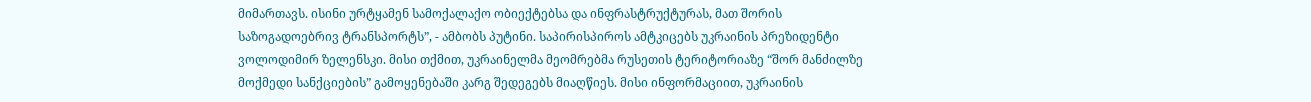მიმართავს. ისინი ურტყამენ სამოქალაქო ობიექტებსა და ინფრასტრუქტურას, მათ შორის საზოგადოებრივ ტრანსპორტს”, - ამბობს პუტინი. საპირისპიროს ამტკიცებს უკრაინის პრეზიდენტი ვოლოდიმირ ზელენსკი. მისი თქმით, უკრაინელმა მეომრებმა რუსეთის ტერიტორიაზე “შორ მანძილზე მოქმედი სანქციების” გამოყენებაში კარგ შედეგებს მიაღწიეს. მისი ინფორმაციით, უკრაინის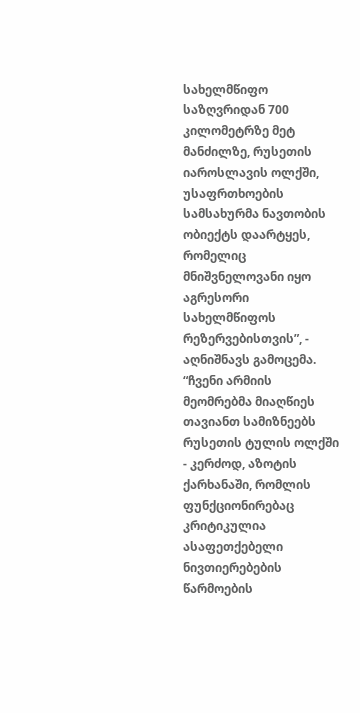სახელმწიფო საზღვრიდან 700 კილომეტრზე მეტ მანძილზე, რუსეთის იაროსლავის ოლქში, უსაფრთხოების სამსახურმა ნავთობის ობიექტს დაარტყეს, რომელიც მნიშვნელოვანი იყო აგრესორი სახელმწიფოს რეზერვებისთვის”, - აღნიშნავს გამოცემა.
“ჩვენი არმიის მეომრებმა მიაღწიეს თავიანთ სამიზნეებს რუსეთის ტულის ოლქში - კერძოდ, აზოტის ქარხანაში, რომლის ფუნქციონირებაც კრიტიკულია ასაფეთქებელი ნივთიერებების წარმოების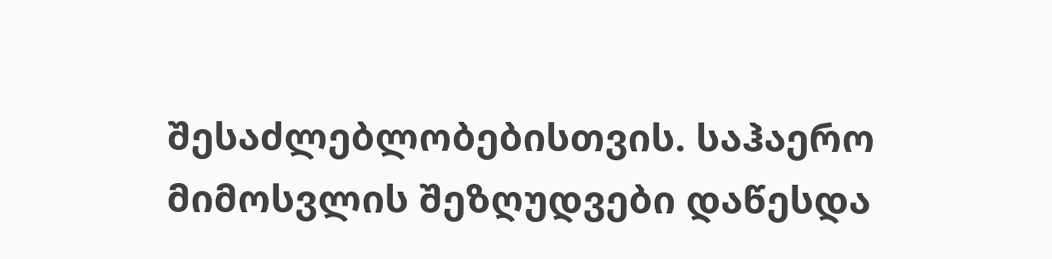შესაძლებლობებისთვის. საჰაერო მიმოსვლის შეზღუდვები დაწესდა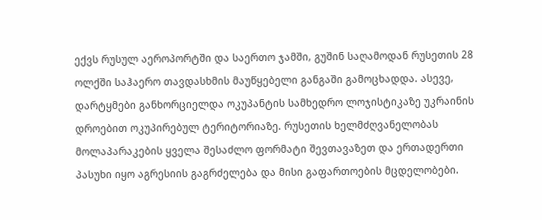ექვს რუსულ აეროპორტში და საერთო ჯამში, გუშინ საღამოდან რუსეთის 28 ოლქში საჰაერო თავდასხმის მაუწყებელი განგაში გამოცხადდა. ასევე, დარტყმები განხორციელდა ოკუპანტის სამხედრო ლოჯისტიკაზე უკრაინის დროებით ოკუპირებულ ტერიტორიაზე. რუსეთის ხელმძღვანელობას მოლაპარაკების ყველა შესაძლო ფორმატი შევთავაზეთ და ერთადერთი პასუხი იყო აგრესიის გაგრძელება და მისი გაფართოების მცდელობები.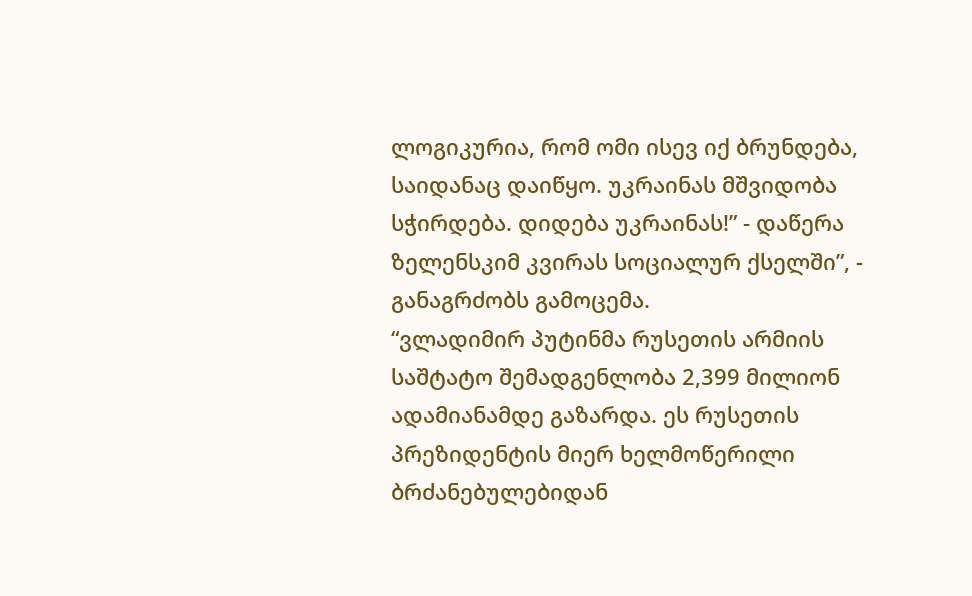ლოგიკურია, რომ ომი ისევ იქ ბრუნდება, საიდანაც დაიწყო. უკრაინას მშვიდობა სჭირდება. დიდება უკრაინას!” - დაწერა ზელენსკიმ კვირას სოციალურ ქსელში”, - განაგრძობს გამოცემა.
“ვლადიმირ პუტინმა რუსეთის არმიის საშტატო შემადგენლობა 2,399 მილიონ ადამიანამდე გაზარდა. ეს რუსეთის პრეზიდენტის მიერ ხელმოწერილი ბრძანებულებიდან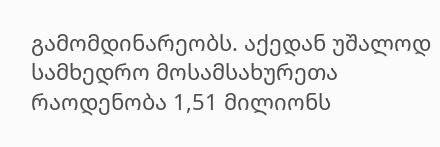გამომდინარეობს. აქედან უშალოდ სამხედრო მოსამსახურეთა რაოდენობა 1,51 მილიონს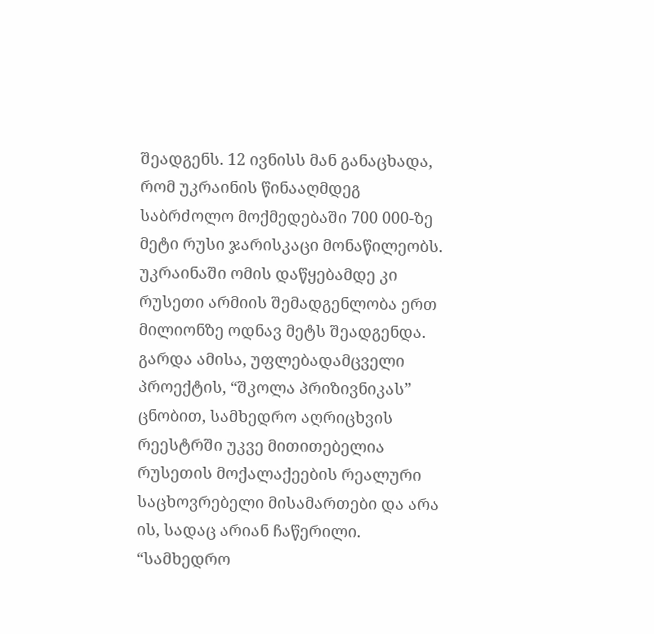შეადგენს. 12 ივნისს მან განაცხადა, რომ უკრაინის წინააღმდეგ საბრძოლო მოქმედებაში 700 000-ზე მეტი რუსი ჯარისკაცი მონაწილეობს. უკრაინაში ომის დაწყებამდე კი რუსეთი არმიის შემადგენლობა ერთ მილიონზე ოდნავ მეტს შეადგენდა. გარდა ამისა, უფლებადამცველი პროექტის, “შკოლა პრიზივნიკას” ცნობით, სამხედრო აღრიცხვის რეესტრში უკვე მითითებელია რუსეთის მოქალაქეების რეალური საცხოვრებელი მისამართები და არა ის, სადაც არიან ჩაწერილი. “სამხედრო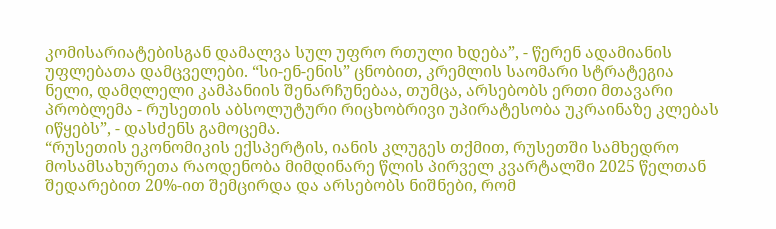კომისარიატებისგან დამალვა სულ უფრო რთული ხდება”, - წერენ ადამიანის უფლებათა დამცველები. “სი-ენ-ენის” ცნობით, კრემლის საომარი სტრატეგია ნელი, დამღლელი კამპანიის შენარჩუნებაა, თუმცა, არსებობს ერთი მთავარი პრობლემა - რუსეთის აბსოლუტური რიცხობრივი უპირატესობა უკრაინაზე კლებას იწყებს”, - დასძენს გამოცემა.
“რუსეთის ეკონომიკის ექსპერტის, იანის კლუგეს თქმით, რუსეთში სამხედრო მოსამსახურეთა რაოდენობა მიმდინარე წლის პირველ კვარტალში 2025 წელთან შედარებით 20%-ით შემცირდა და არსებობს ნიშნები, რომ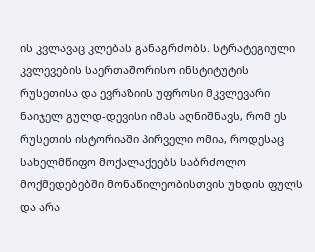ის კვლავაც კლებას განაგრძობს. სტრატეგიული კვლევების საერთაშორისო ინსტიტუტის რუსეთისა და ევრაზიის უფროსი მკვლევარი ნაიჯელ გულდ-დევისი იმას აღნიშნავს, რომ ეს რუსეთის ისტორიაში პირველი ომია, როდესაც სახელმწიფო მოქალაქეებს საბრძოლო მოქმედებებში მონაწილეობისთვის უხდის ფულს და არა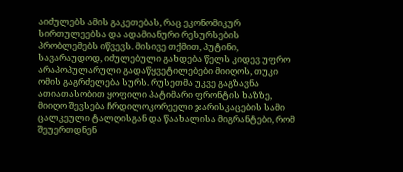აიძულებს ამის გაკეთებას, რაც ეკონომიკურ სირთულეებსა და ადამიანური რესურსების პრობლემებს იწვევს. მისივე თქმით, პუტინი, სავარაუდოდ, იძულებული გახდება წელს კიდევ უფრო არაპოპულარული გადაწყვეტილებები მიიღოს, თუკი ომის გაგრძელება სურს. რუსეთმა უკვე გაგზავნა ათიათასობით ყოფილი პატიმარი ფრონტის ხაზზე, მიიღო შევსება ჩრდილოკორეელი ჯარისკაცების სამი ცალკეული ტალღისგან და წაახალისა მიგრანტები, რომ შეუერთდნენ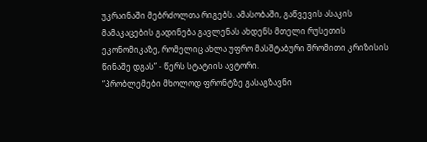უკრაინაში მებრძოლთა რიგებს. ამასობაში, გაწვევის ასაკის მამაკაცების გადინება გავლენას ახდენს მთელი რუსეთის ეკონომიკაზე, რომელიც ახლა უფრო მასშტაბური შრომითი კრიზისის წინაშე დგას” - წერს სტატიის ავტორი.
“პრობლემები მხოლოდ ფრონტზე გასაგზავნი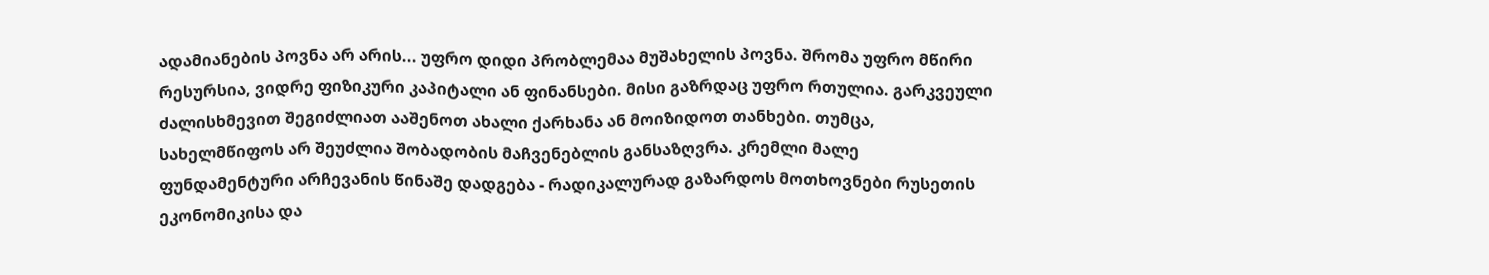ადამიანების პოვნა არ არის... უფრო დიდი პრობლემაა მუშახელის პოვნა. შრომა უფრო მწირი რესურსია, ვიდრე ფიზიკური კაპიტალი ან ფინანსები. მისი გაზრდაც უფრო რთულია. გარკვეული ძალისხმევით შეგიძლიათ ააშენოთ ახალი ქარხანა ან მოიზიდოთ თანხები. თუმცა, სახელმწიფოს არ შეუძლია შობადობის მაჩვენებლის განსაზღვრა. კრემლი მალე ფუნდამენტური არჩევანის წინაშე დადგება - რადიკალურად გაზარდოს მოთხოვნები რუსეთის ეკონომიკისა და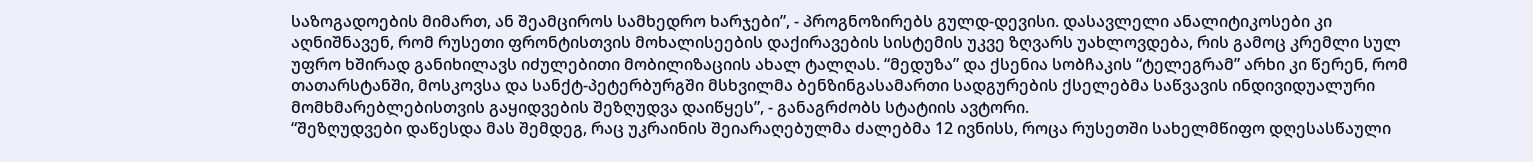საზოგადოების მიმართ, ან შეამციროს სამხედრო ხარჯები”, - პროგნოზირებს გულდ-დევისი. დასავლელი ანალიტიკოსები კი აღნიშნავენ, რომ რუსეთი ფრონტისთვის მოხალისეების დაქირავების სისტემის უკვე ზღვარს უახლოვდება, რის გამოც კრემლი სულ უფრო ხშირად განიხილავს იძულებითი მობილიზაციის ახალ ტალღას. “მედუზა” და ქსენია სობჩაკის “ტელეგრამ” არხი კი წერენ, რომ თათარსტანში, მოსკოვსა და სანქტ-პეტერბურგში მსხვილმა ბენზინგასამართი სადგურების ქსელებმა საწვავის ინდივიდუალური მომხმარებლებისთვის გაყიდვების შეზღუდვა დაიწყეს”, - განაგრძობს სტატიის ავტორი.
“შეზღუდვები დაწესდა მას შემდეგ, რაც უკრაინის შეიარაღებულმა ძალებმა 12 ივნისს, როცა რუსეთში სახელმწიფო დღესასწაული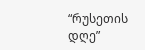“რუსეთის დღე”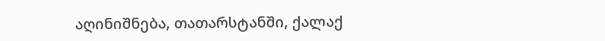აღინიშნება, თათარსტანში, ქალაქ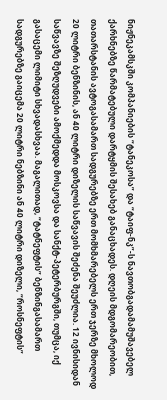ნიჟნეკამსკში კომპანიების “ტანეკოსა” და “ტაიფ-ნკ”-ს ნავთობგადამამუშავებელ ქარხნებზე წარმატებული დარტყმის შესახებ განაცხადეს. დღეის მდგომარეობით, თათარსტანის ავტოგასამართ სადგურებზე ერთ მომხმარებელს ერთ ჯერზე მხოლოდ 20 ლიტრი ბენზინის, ან 40 ლიტრი დიზელის საწვავის შეძენა შეუძლია. 12 ივნისიდან საწვავზე შეზღუდვები ამოქმედდა მოსკოვსა და სანქტ-პეტერბურგში, თუმცა, იქ გასაცემი ლიმიტი სხვადასხვაა. მაგალითად, “ტატნეფტის” ბენზინგასამართ სადგურებზე გაიცემა 20 ლიტრი ნებზინი ან 40 ლიტრი დიზელი, “როსნეფტის”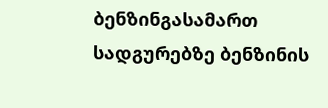ბენზინგასამართ სადგურებზე ბენზინის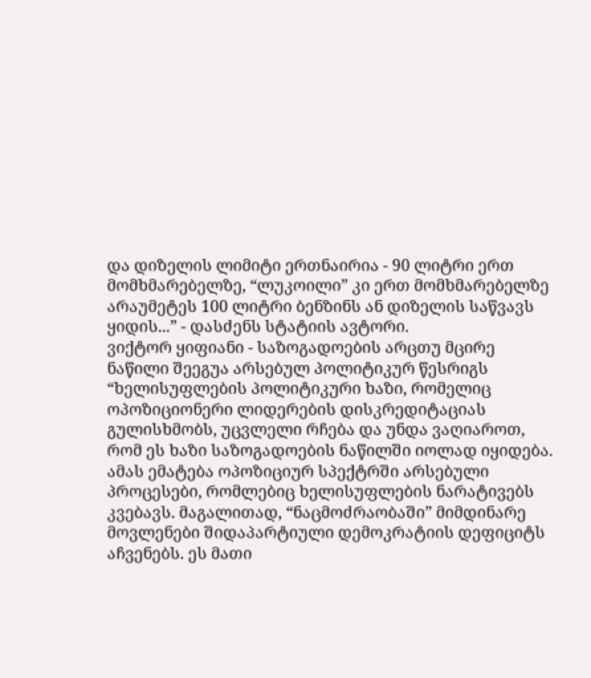და დიზელის ლიმიტი ერთნაირია - 90 ლიტრი ერთ მომხმარებელზე, “ლუკოილი” კი ერთ მომხმარებელზე არაუმეტეს 100 ლიტრი ბენზინს ან დიზელის საწვავს ყიდის...” - დასძენს სტატიის ავტორი.
ვიქტორ ყიფიანი - საზოგადოების არცთუ მცირე ნაწილი შეეგუა არსებულ პოლიტიკურ წესრიგს
“ხელისუფლების პოლიტიკური ხაზი, რომელიც ოპოზიციონერი ლიდერების დისკრედიტაციას გულისხმობს, უცვლელი რჩება და უნდა ვაღიაროთ, რომ ეს ხაზი საზოგადოების ნაწილში იოლად იყიდება. ამას ემატება ოპოზიციურ სპექტრში არსებული პროცესები, რომლებიც ხელისუფლების ნარატივებს კვებავს. მაგალითად, “ნაცმოძრაობაში” მიმდინარე მოვლენები შიდაპარტიული დემოკრატიის დეფიციტს აჩვენებს. ეს მათი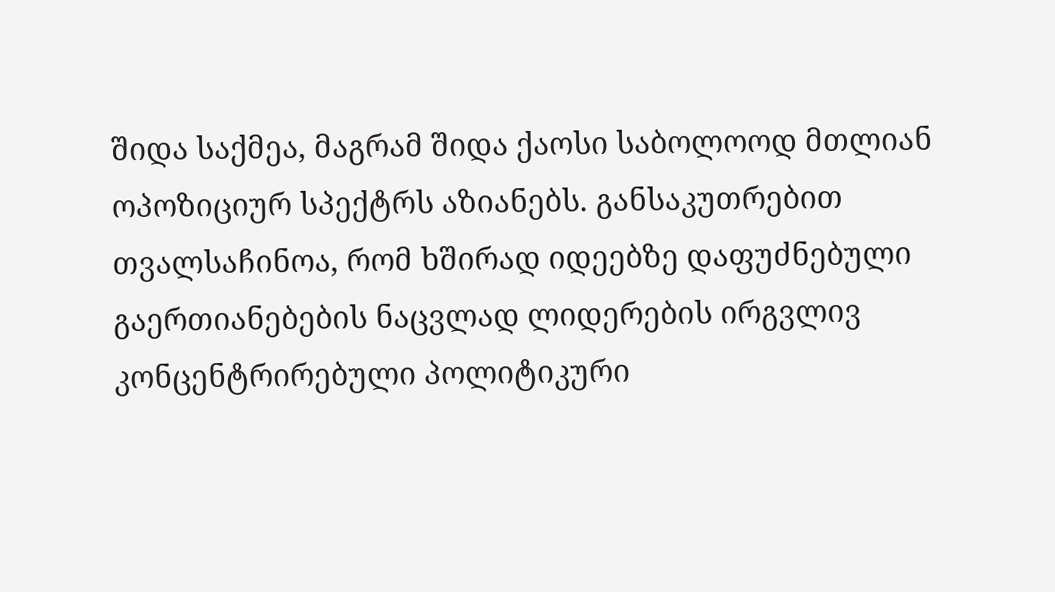შიდა საქმეა, მაგრამ შიდა ქაოსი საბოლოოდ მთლიან ოპოზიციურ სპექტრს აზიანებს. განსაკუთრებით თვალსაჩინოა, რომ ხშირად იდეებზე დაფუძნებული გაერთიანებების ნაცვლად ლიდერების ირგვლივ კონცენტრირებული პოლიტიკური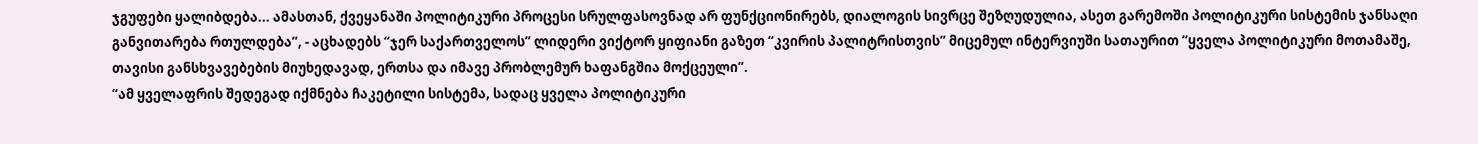ჯგუფები ყალიბდება... ამასთან, ქვეყანაში პოლიტიკური პროცესი სრულფასოვნად არ ფუნქციონირებს, დიალოგის სივრცე შეზღუდულია, ასეთ გარემოში პოლიტიკური სისტემის ჯანსაღი განვითარება რთულდება”, - აცხადებს “ჯერ საქართველოს” ლიდერი ვიქტორ ყიფიანი გაზეთ “კვირის პალიტრისთვის” მიცემულ ინტერვიუში სათაურით “ყველა პოლიტიკური მოთამაშე, თავისი განსხვავებების მიუხედავად, ერთსა და იმავე პრობლემურ ხაფანგშია მოქცეული”.
“ამ ყველაფრის შედეგად იქმნება ჩაკეტილი სისტემა, სადაც ყველა პოლიტიკური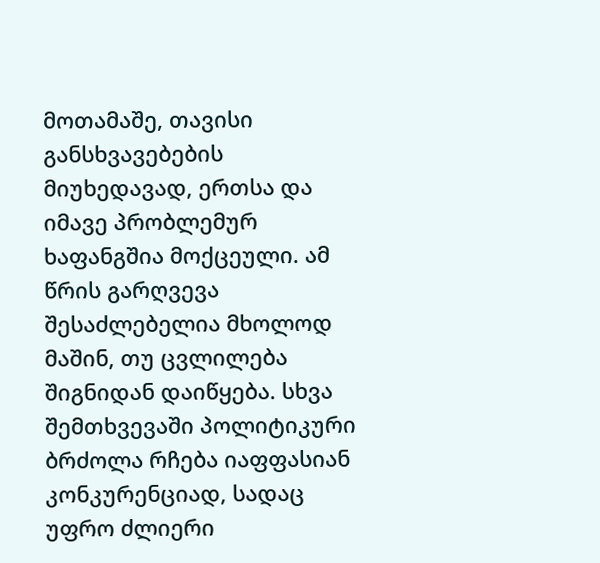მოთამაშე, თავისი განსხვავებების მიუხედავად, ერთსა და იმავე პრობლემურ ხაფანგშია მოქცეული. ამ წრის გარღვევა შესაძლებელია მხოლოდ მაშინ, თუ ცვლილება შიგნიდან დაიწყება. სხვა შემთხვევაში პოლიტიკური ბრძოლა რჩება იაფფასიან კონკურენციად, სადაც უფრო ძლიერი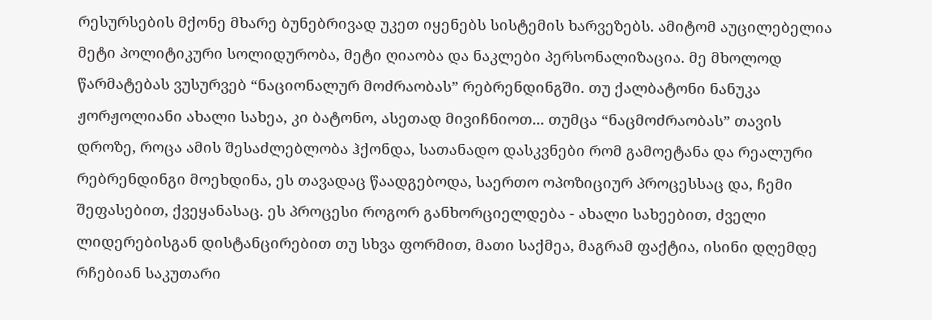რესურსების მქონე მხარე ბუნებრივად უკეთ იყენებს სისტემის ხარვეზებს. ამიტომ აუცილებელია მეტი პოლიტიკური სოლიდურობა, მეტი ღიაობა და ნაკლები პერსონალიზაცია. მე მხოლოდ წარმატებას ვუსურვებ “ნაციონალურ მოძრაობას” რებრენდინგში. თუ ქალბატონი ნანუკა ჟორჟოლიანი ახალი სახეა, კი ბატონო, ასეთად მივიჩნიოთ... თუმცა “ნაცმოძრაობას” თავის დროზე, როცა ამის შესაძლებლობა ჰქონდა, სათანადო დასკვნები რომ გამოეტანა და რეალური რებრენდინგი მოეხდინა, ეს თავადაც წაადგებოდა, საერთო ოპოზიციურ პროცესსაც და, ჩემი შეფასებით, ქვეყანასაც. ეს პროცესი როგორ განხორციელდება - ახალი სახეებით, ძველი ლიდერებისგან დისტანცირებით თუ სხვა ფორმით, მათი საქმეა, მაგრამ ფაქტია, ისინი დღემდე რჩებიან საკუთარი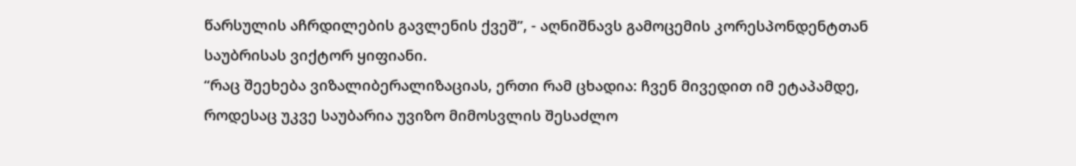წარსულის აჩრდილების გავლენის ქვეშ”, - აღნიშნავს გამოცემის კორესპონდენტთან საუბრისას ვიქტორ ყიფიანი.
“რაც შეეხება ვიზალიბერალიზაციას, ერთი რამ ცხადია: ჩვენ მივედით იმ ეტაპამდე, როდესაც უკვე საუბარია უვიზო მიმოსვლის შესაძლო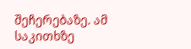შეჩერებაზე. ამ საკითხზე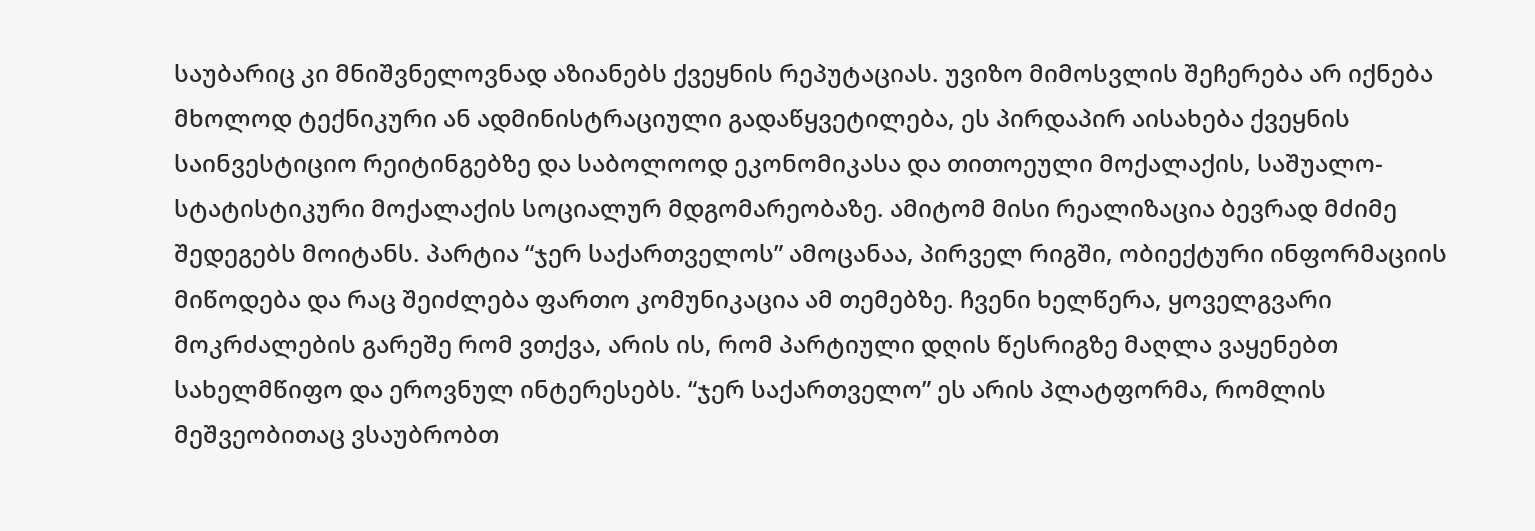საუბარიც კი მნიშვნელოვნად აზიანებს ქვეყნის რეპუტაციას. უვიზო მიმოსვლის შეჩერება არ იქნება მხოლოდ ტექნიკური ან ადმინისტრაციული გადაწყვეტილება, ეს პირდაპირ აისახება ქვეყნის საინვესტიციო რეიტინგებზე და საბოლოოდ ეკონომიკასა და თითოეული მოქალაქის, საშუალო-სტატისტიკური მოქალაქის სოციალურ მდგომარეობაზე. ამიტომ მისი რეალიზაცია ბევრად მძიმე შედეგებს მოიტანს. პარტია “ჯერ საქართველოს” ამოცანაა, პირველ რიგში, ობიექტური ინფორმაციის მიწოდება და რაც შეიძლება ფართო კომუნიკაცია ამ თემებზე. ჩვენი ხელწერა, ყოველგვარი მოკრძალების გარეშე რომ ვთქვა, არის ის, რომ პარტიული დღის წესრიგზე მაღლა ვაყენებთ სახელმწიფო და ეროვნულ ინტერესებს. “ჯერ საქართველო” ეს არის პლატფორმა, რომლის მეშვეობითაც ვსაუბრობთ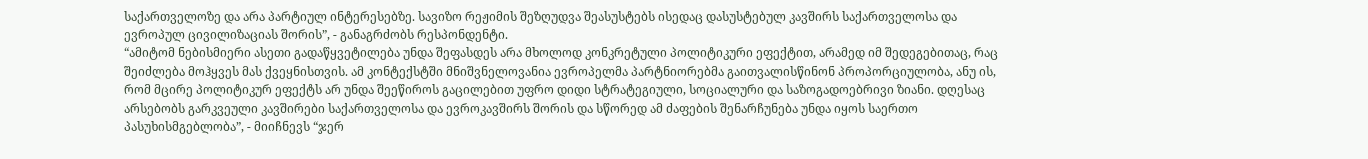საქართველოზე და არა პარტიულ ინტერესებზე. სავიზო რეჟიმის შეზღუდვა შეასუსტებს ისედაც დასუსტებულ კავშირს საქართველოსა და ევროპულ ცივილიზაციას შორის”, - განაგრძობს რესპონდენტი.
“ამიტომ ნებისმიერი ასეთი გადაწყვეტილება უნდა შეფასდეს არა მხოლოდ კონკრეტული პოლიტიკური ეფექტით, არამედ იმ შედეგებითაც, რაც შეიძლება მოჰყვეს მას ქვეყნისთვის. ამ კონტექსტში მნიშვნელოვანია ევროპელმა პარტნიორებმა გაითვალისწინონ პროპორციულობა, ანუ ის, რომ მცირე პოლიტიკურ ეფექტს არ უნდა შეეწიროს გაცილებით უფრო დიდი სტრატეგიული, სოციალური და საზოგადოებრივი ზიანი. დღესაც არსებობს გარკვეული კავშირები საქართველოსა და ევროკავშირს შორის და სწორედ ამ ძაფების შენარჩუნება უნდა იყოს საერთო პასუხისმგებლობა”, - მიიჩნევს “ჯერ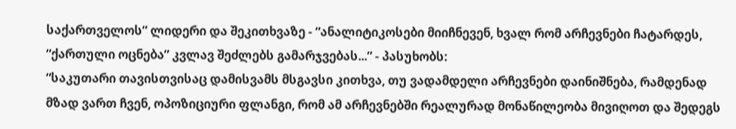საქართველოს” ლიდერი და შეკითხვაზე - “ანალიტიკოსები მიიჩნევენ, ხვალ რომ არჩევნები ჩატარდეს, “ქართული ოცნება” კვლავ შეძლებს გამარჯვებას...” - პასუხობს:
“საკუთარი თავისთვისაც დამისვამს მსგავსი კითხვა, თუ ვადამდელი არჩევნები დაინიშნება, რამდენად მზად ვართ ჩვენ, ოპოზიციური ფლანგი, რომ ამ არჩევნებში რეალურად მონაწილეობა მივიღოთ და შედეგს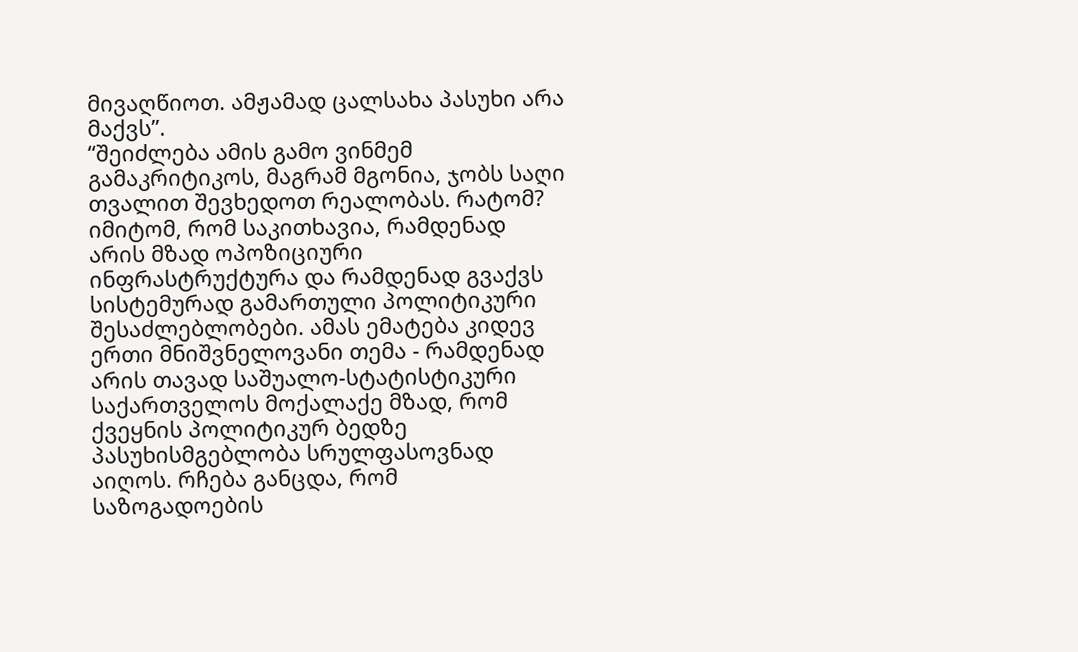მივაღწიოთ. ამჟამად ცალსახა პასუხი არა მაქვს”.
“შეიძლება ამის გამო ვინმემ გამაკრიტიკოს, მაგრამ მგონია, ჯობს საღი თვალით შევხედოთ რეალობას. რატომ? იმიტომ, რომ საკითხავია, რამდენად არის მზად ოპოზიციური ინფრასტრუქტურა და რამდენად გვაქვს სისტემურად გამართული პოლიტიკური შესაძლებლობები. ამას ემატება კიდევ ერთი მნიშვნელოვანი თემა - რამდენად არის თავად საშუალო-სტატისტიკური საქართველოს მოქალაქე მზად, რომ ქვეყნის პოლიტიკურ ბედზე პასუხისმგებლობა სრულფასოვნად აიღოს. რჩება განცდა, რომ საზოგადოების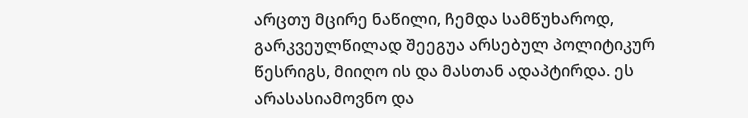არცთუ მცირე ნაწილი, ჩემდა სამწუხაროდ, გარკვეულწილად შეეგუა არსებულ პოლიტიკურ წესრიგს, მიიღო ის და მასთან ადაპტირდა. ეს არასასიამოვნო და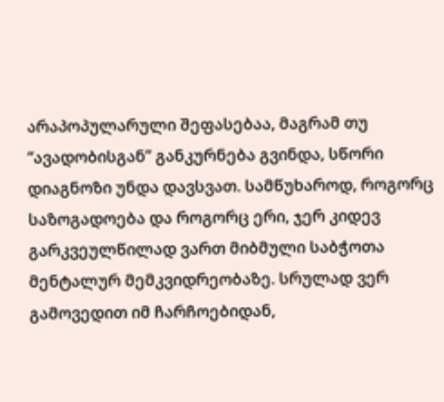არაპოპულარული შეფასებაა, მაგრამ თუ “ავადობისგან” განკურნება გვინდა, სწორი დიაგნოზი უნდა დავსვათ. სამწუხაროდ, როგორც საზოგადოება და როგორც ერი, ჯერ კიდევ გარკვეულწილად ვართ მიბმული საბჭოთა მენტალურ მემკვიდრეობაზე. სრულად ვერ გამოვედით იმ ჩარჩოებიდან,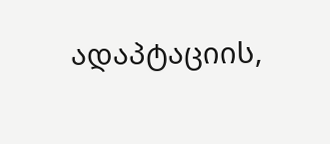ადაპტაციის,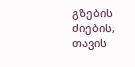გზების ძიების, თავის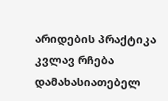არიდების პრაქტიკა კვლავ რჩება დამახასიათებელ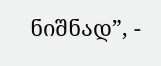ნიშნად”, -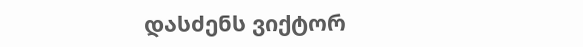დასძენს ვიქტორ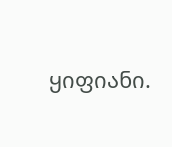ყიფიანი.